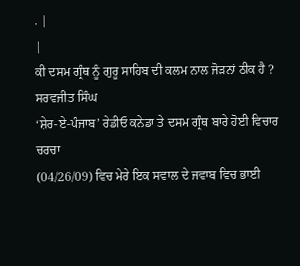. |
|
ਕੀ ਦਸਮ ਗ੍ਰੰਥ ਨੂੰ ਗੁਰੂ ਸਾਹਿਬ ਦੀ ਕਲਮ ਨਾਲ ਜੋੜਨਾਂ ਠੀਕ ਹੈ ?
ਸਰਵਜੀਤ ਸਿੰਘ
‘ਸ਼ੇਰ-ਏ-ਪੰਜਾਬ’ ਰੇਡੀਓ ਕਨੇਡਾ ਤੇ ਦਸਮ ਗ੍ਰੰਥ ਬਾਰੇ ਹੋਈ ਵਿਚਾਰ ਚਰਚਾ
(04/26/09) ਵਿਚ ਮੇਰੇ ਇਕ ਸਵਾਲ ਦੇ ਜਵਾਬ ਵਿਚ ਭਾਈ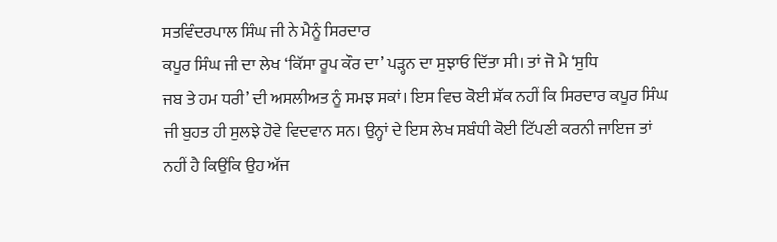ਸਤਵਿੰਦਰਪਾਲ ਸਿੰਘ ਜੀ ਨੇ ਮੈਨੂੰ ਸਿਰਦਾਰ
ਕਪੂਰ ਸਿੰਘ ਜੀ ਦਾ ਲੇਖ ‘ਕਿੱਸਾ ਰੂਪ ਕੌਰ ਦਾ’ ਪੜ੍ਹਨ ਦਾ ਸੁਝਾਓ ਦਿੱਤਾ ਸੀ। ਤਾਂ ਜੋ ਮੈ ‘ਸੁਧਿ
ਜਬ ਤੇ ਹਮ ਧਰੀ’ ਦੀ ਅਸਲੀਅਤ ਨੂੰ ਸਮਝ ਸਕਾਂ। ਇਸ ਵਿਚ ਕੋਈ ਸ਼ੱਕ ਨਹੀਂ ਕਿ ਸਿਰਦਾਰ ਕਪੂਰ ਸਿੰਘ
ਜੀ ਬੁਹਤ ਹੀ ਸੁਲਝੇ ਹੋਵੇ ਵਿਦਵਾਨ ਸਨ। ਉਨ੍ਹਾਂ ਦੇ ਇਸ ਲੇਖ ਸਬੰਧੀ ਕੋਈ ਟਿੱਪਣੀ ਕਰਨੀ ਜਾਇਜ ਤਾਂ
ਨਹੀਂ ਹੈ ਕਿਉਂਕਿ ਉਹ ਅੱਜ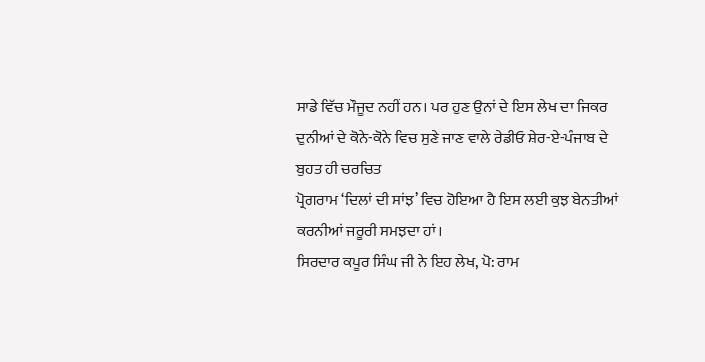ਸਾਡੇ ਵਿੱਚ ਮੌਜੂਦ ਨਹੀਂ ਹਨ। ਪਰ ਹੁਣ ਉਨਾਂ ਦੇ ਇਸ ਲੇਖ ਦਾ ਜਿਕਰ
ਦੁਨੀਆਂ ਦੇ ਕੋਨੇ-ਕੋਨੇ ਵਿਚ ਸੁਣੇ ਜਾਣ ਵਾਲੇ ਰੇਡੀਓ ਸ਼ੇਰ-ਏ-ਪੰਜਾਬ ਦੇ ਬੁਹਤ ਹੀ ਚਰਚਿਤ
ਪ੍ਰੋਗਰਾਮ ‘ਦਿਲਾਂ ਦੀ ਸਾਂਝ’ ਵਿਚ ਹੋਇਆ ਹੈ ਇਸ ਲਈ ਕੁਝ ਬੇਨਤੀਆਂ ਕਰਨੀਆਂ ਜਰੂਰੀ ਸਮਝਦਾ ਹਾਂ।
ਸਿਰਦਾਰ ਕਪੂਰ ਸਿੰਘ ਜੀ ਨੇ ਇਹ ਲੇਖ, ਪੋ: ਰਾਮ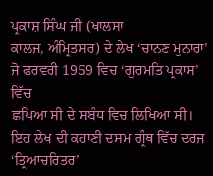ਪ੍ਰਕਾਸ਼ ਸਿੰਘ ਜੀ (ਖਾਲਸਾ
ਕਾਲਜ, ਅੰਮ੍ਰਿਤਸਰ) ਦੇ ਲੇਖ ‘ਚਾਨਣ ਮੁਨਾਰਾ’ ਜੋ ਫਰਵਰੀ 1959 ਵਿਚ ‘ਗੁਰਮਤਿ ਪ੍ਰਕਾਸ’ ਵਿੱਚ
ਛਪਿਆ ਸੀ ਦੇ ਸਬੰਧ ਵਿਚ ਲਿਖਿਆ ਸੀ। ਇਹ ਲੇਖ ਦੀ ਕਹਾਣੀ ਦਸਮ ਗ੍ਰੰਥ ਵਿੱਚ ਦਰਜ ‘ਤ੍ਰਿਆਚਰਿਤਰ’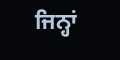ਜਿਨ੍ਹਾਂ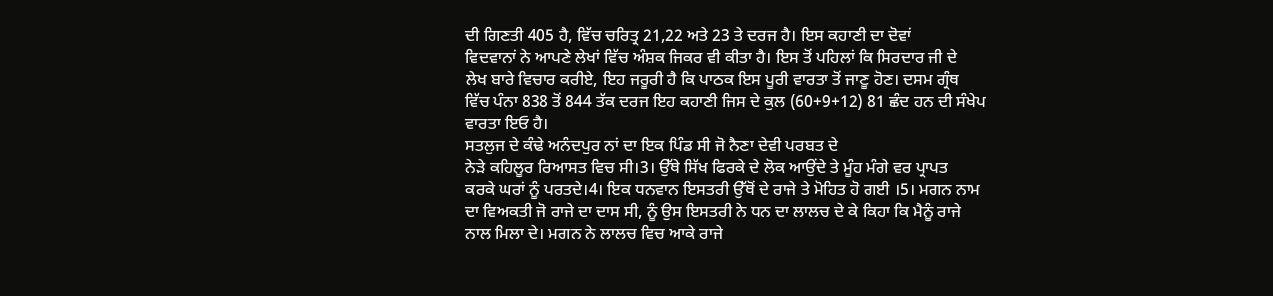ਦੀ ਗਿਣਤੀ 405 ਹੈ, ਵਿੱਚ ਚਰਿਤ੍ਰ 21,22 ਅਤੇ 23 ਤੇ ਦਰਜ ਹੈ। ਇਸ ਕਹਾਣੀ ਦਾ ਦੋਵਾਂ
ਵਿਦਵਾਨਾਂ ਨੇ ਆਪਣੇ ਲੇਖਾਂ ਵਿੱਚ ਅੰਸ਼ਕ ਜਿਕਰ ਵੀ ਕੀਤਾ ਹੈ। ਇਸ ਤੋਂ ਪਹਿਲਾਂ ਕਿ ਸਿਰਦਾਰ ਜੀ ਦੇ
ਲੇਖ ਬਾਰੇ ਵਿਚਾਰ ਕਰੀਏ, ਇਹ ਜਰੂਰੀ ਹੈ ਕਿ ਪਾਠਕ ਇਸ ਪੂਰੀ ਵਾਰਤਾ ਤੋਂ ਜਾਣੂ ਹੋਣ। ਦਸਮ ਗ੍ਰੰਥ
ਵਿੱਚ ਪੰਨਾ 838 ਤੋਂ 844 ਤੱਕ ਦਰਜ ਇਹ ਕਹਾਣੀ ਜਿਸ ਦੇ ਕੁਲ (60+9+12) 81 ਛੰਦ ਹਨ ਦੀ ਸੰਖੇਪ
ਵਾਰਤਾ ਇਓ ਹੈ।
ਸਤਲੁਜ ਦੇ ਕੰਢੇ ਅਨੰਦਪੁਰ ਨਾਂ ਦਾ ਇਕ ਪਿੰਡ ਸੀ ਜੋ ਨੈਣਾ ਦੇਵੀ ਪਰਬਤ ਦੇ
ਨੇੜੇ ਕਹਿਲੂਰ ਰਿਆਸਤ ਵਿਚ ਸੀ।3। ਉੱਥੇ ਸਿੱਖ ਫਿਰਕੇ ਦੇ ਲੋਕ ਆਉਂਦੇ ਤੇ ਮੂੰਹ ਮੰਗੇ ਵਰ ਪ੍ਰਾਪਤ
ਕਰਕੇ ਘਰਾਂ ਨੂੰ ਪਰਤਦੇ।4। ਇਕ ਧਨਵਾਨ ਇਸਤਰੀ ਉੱਥੋਂ ਦੇ ਰਾਜੇ ਤੇ ਮੋਹਿਤ ਹੋ ਗਈ ।5। ਮਗਨ ਨਾਮ
ਦਾ ਵਿਅਕਤੀ ਜੋ ਰਾਜੇ ਦਾ ਦਾਸ ਸੀ, ਨੂੰ ਉਸ ਇਸਤਰੀ ਨੇ ਧਨ ਦਾ ਲਾਲਚ ਦੇ ਕੇ ਕਿਹਾ ਕਿ ਮੈਨੂੰ ਰਾਜੇ
ਨਾਲ ਮਿਲਾ ਦੇ। ਮਗਨ ਨੇ ਲਾਲਚ ਵਿਚ ਆਕੇ ਰਾਜੇ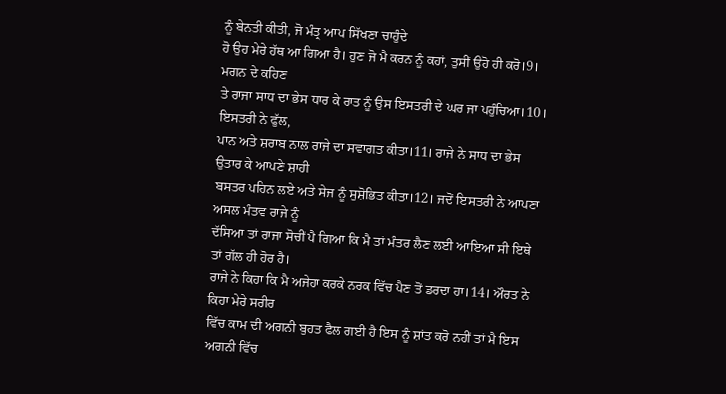ਨੂੰ ਬੇਨਤੀ ਕੀਤੀ, ਜੋ ਮੰਤ੍ਰ ਆਪ ਸਿੱਖਣਾ ਚਾਹੁੰਦੇ
ਹੋ ਉਹ ਮੇਰੇ ਹੱਥ ਆ ਗਿਆ ਹੈ। ਹੁਣ ਜੋ ਮੈ ਕਰਨ ਨੂੰ ਕਹਾਂ, ਤੁਸੀਂ ਉਹੋ ਹੀ ਕਰੋ।9। ਮਗਨ ਦੇ ਕਹਿਣ
ਤੇ ਰਾਜਾ ਸਾਧ ਦਾ ਭੇਸ ਧਾਰ ਕੇ ਰਾਤ ਨੂੰ ਉਸ ਇਸਤਰੀ ਦੇ ਘਰ ਜਾ ਪਹੁੰਚਿਆ।10। ਇਸਤਰੀ ਨੇ ਫੁੱਲ,
ਪਾਨ ਅਤੇ ਸ਼ਰਾਬ ਨਾਲ ਰਾਜੇ ਦਾ ਸਵਾਗਤ ਕੀਤਾ।11। ਰਾਜੇ ਨੇ ਸਾਧ ਦਾ ਭੇਸ ਉਤਾਰ ਕੇ ਆਪਣੇ ਸ਼ਾਹੀ
ਬਸਤਰ ਪਹਿਨ ਲਏ ਅਤੇ ਸੇਜ ਨੂੰ ਸੁਸ਼ੋਭਿਤ ਕੀਤਾ।12। ਜਦੋਂ ਇਸਤਰੀ ਨੇ ਆਪਣਾ ਅਸਲ ਮੰਤਵ ਰਾਜੇ ਨੂੰ
ਦੱਸਿਆ ਤਾਂ ਰਾਜਾ ਸੋਚੀਂ ਪੈ ਗਿਆ ਕਿ ਮੈ ਤਾਂ ਮੰਤਰ ਲੈਣ ਲਈ ਆਇਆ ਸੀ ਇਥੇ ਤਾਂ ਗੱਲ ਹੀ ਹੋਰ ਹੈ।
ਰਾਜੇ ਨੇ ਕਿਹਾ ਕਿ ਮੈ ਅਜੇਹਾ ਕਰਕੇ ਨਰਕ ਵਿੱਚ ਪੈਣ ਤੋਂ ਡਰਦਾ ਹਾ।14। ਔਰਤ ਨੇ ਕਿਹਾ ਮੇਰੇ ਸਰੀਰ
ਵਿੱਚ ਕਾਮ ਦੀ ਅਗਨੀ ਬੁਹਤ ਫੈਲ ਗਈ ਹੈ ਇਸ ਨੂੰ ਸ਼ਾਂਤ ਕਰੋ ਨਹੀਂ ਤਾਂ ਮੈ ਇਸ ਅਗਨੀ ਵਿੱਚ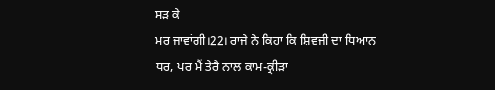ਸੜ ਕੇ
ਮਰ ਜਾਵਾਂਗੀ।22। ਰਾਜੇ ਨੇ ਕਿਹਾ ਕਿ ਸ਼ਿਵਜੀ ਦਾ ਧਿਆਨ ਧਰ, ਪਰ ਮੈਂ ਤੇਰੈ ਨਾਲ ਕਾਮ-ਕ੍ਰੀੜਾ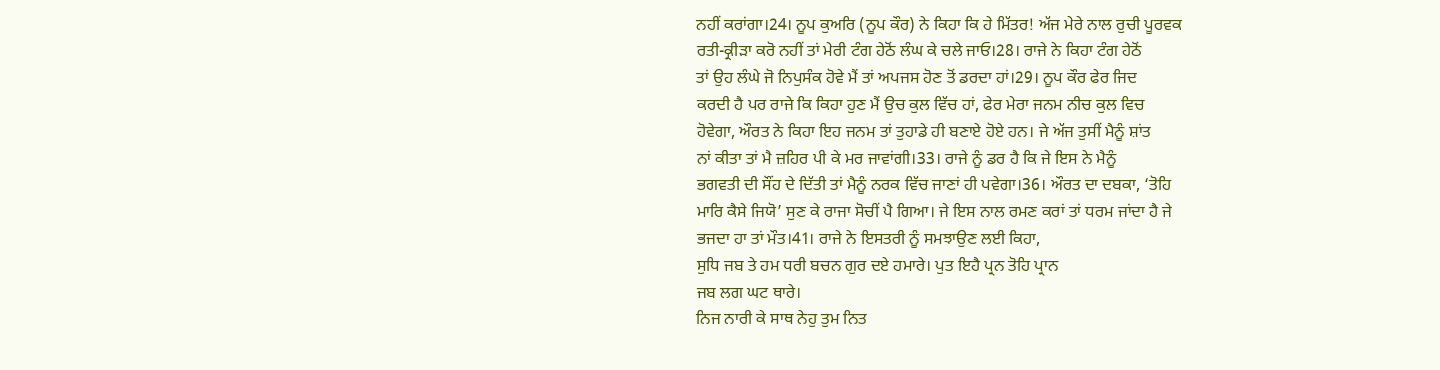ਨਹੀਂ ਕਰਾਂਗਾ।24। ਨੂਪ ਕੁਅਰਿ (ਨੂਪ ਕੌਰ) ਨੇ ਕਿਹਾ ਕਿ ਹੇ ਮਿੱਤਰ! ਅੱਜ ਮੇਰੇ ਨਾਲ ਰੁਚੀ ਪੂਰਵਕ
ਰਤੀ-ਕ੍ਰੀੜਾ ਕਰੋ ਨਹੀਂ ਤਾਂ ਮੇਰੀ ਟੰਗ ਹੇਠੋਂ ਲੰਘ ਕੇ ਚਲੇ ਜਾਓ।28। ਰਾਜੇ ਨੇ ਕਿਹਾ ਟੰਗ ਹੇਠੋਂ
ਤਾਂ ਉਹ ਲੰਘੇ ਜੋ ਨਿਪੁਸੰਕ ਹੋਵੇ ਮੈਂ ਤਾਂ ਅਪਜਸ ਹੋਣ ਤੋਂ ਡਰਦਾ ਹਾਂ।29। ਨੂਪ ਕੌਰ ਫੇਰ ਜਿਦ
ਕਰਦੀ ਹੈ ਪਰ ਰਾਜੇ ਕਿ ਕਿਹਾ ਹੁਣ ਮੈਂ ਉਚ ਕੁਲ ਵਿੱਚ ਹਾਂ, ਫੇਰ ਮੇਰਾ ਜਨਮ ਨੀਚ ਕੁਲ ਵਿਚ
ਹੋਵੇਗਾ, ਔਰਤ ਨੇ ਕਿਹਾ ਇਹ ਜਨਮ ਤਾਂ ਤੁਹਾਡੇ ਹੀ ਬਣਾਏ ਹੋਏ ਹਨ। ਜੇ ਅੱਜ ਤੁਸੀਂ ਮੈਨੂੰ ਸ਼ਾਂਤ
ਨਾਂ ਕੀਤਾ ਤਾਂ ਮੈ ਜ਼ਹਿਰ ਪੀ ਕੇ ਮਰ ਜਾਵਾਂਗੀ।33। ਰਾਜੇ ਨੂੰ ਡਰ ਹੈ ਕਿ ਜੇ ਇਸ ਨੇ ਮੈਨੂੰ
ਭਗਵਤੀ ਦੀ ਸੌਂਹ ਦੇ ਦਿੱਤੀ ਤਾਂ ਮੈਨੂੰ ਨਰਕ ਵਿੱਚ ਜਾਣਾਂ ਹੀ ਪਵੇਗਾ।36। ਔਰਤ ਦਾ ਦਬਕਾ, ‘ਤੋਹਿ
ਮਾਰਿ ਕੈਸੇ ਜਿਯੋ’ ਸੁਣ ਕੇ ਰਾਜਾ ਸੋਚੀਂ ਪੈ ਗਿਆ। ਜੇ ਇਸ ਨਾਲ ਰਮਣ ਕਰਾਂ ਤਾਂ ਧਰਮ ਜਾਂਦਾ ਹੈ ਜੇ
ਭਜਦਾ ਹਾ ਤਾਂ ਮੌਤ।41। ਰਾਜੇ ਨੇ ਇਸਤਰੀ ਨੂੰ ਸਮਝਾਉਣ ਲਈ ਕਿਹਾ,
ਸੁਧਿ ਜਬ ਤੇ ਹਮ ਧਰੀ ਬਚਨ ਗੁਰ ਦਏ ਹਮਾਰੇ। ਪੁਤ ਇਹੈ ਪ੍ਰਨ ਤੋਹਿ ਪ੍ਰਾਨ
ਜਬ ਲਗ ਘਟ ਥਾਰੇ।
ਨਿਜ ਨਾਰੀ ਕੇ ਸਾਥ ਨੇਹੁ ਤੁਮ ਨਿਤ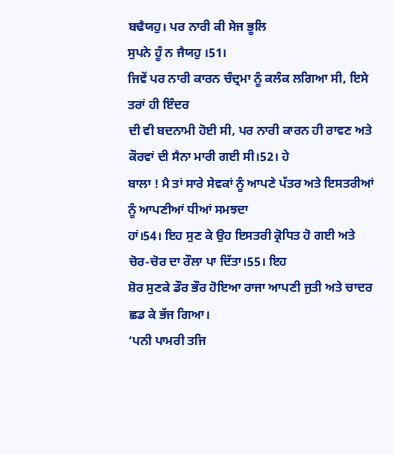ਬਢੈਯਹੁ। ਪਰ ਨਾਰੀ ਕੀ ਸੇਜ ਭੂਲਿ
ਸੁਪਨੇ ਹੂੰ ਨ ਜੈਯਹੁ ।51।
ਜਿਵੇਂ ਪਰ ਨਾਰੀ ਕਾਰਨ ਚੰਦ੍ਰਮਾ ਨੂੰ ਕਲੰਕ ਲਗਿਆ ਸੀ, ਇਸੇ ਤਰਾਂ ਹੀ ਇੰਦਰ
ਦੀ ਵੀ ਬਦਨਾਮੀ ਹੋਈ ਸੀ, ਪਰ ਨਾਰੀ ਕਾਰਨ ਹੀ ਰਾਵਣ ਅਤੇ ਕੌਰਵਾਂ ਦੀ ਸੈਨਾ ਮਾਰੀ ਗਈ ਸੀ।52। ਹੇ
ਬਾਲਾ ! ਮੈ ਤਾਂ ਸਾਰੇ ਸੇਵਕਾਂ ਨੂੰ ਆਪਣੇ ਪੱਤਰ ਅਤੇ ਇਸਤਰੀਆਂ ਨੂੰ ਆਪਣੀਆਂ ਧੀਆਂ ਸਮਝਦਾ
ਹਾਂ।54। ਇਹ ਸੁਣ ਕੇ ਉਹ ਇਸਤਰੀ ਕ੍ਰੋਧਿਤ ਹੋ ਗਈ ਅਤੇ ਚੋਰ-ਚੋਰ ਦਾ ਰੌਲਾ ਪਾ ਦਿੱਤਾ।55। ਇਹ
ਸ਼ੋਰ ਸੁਣਕੇ ਡੌਰ ਭੌਰ ਹੋਇਆ ਰਾਜਾ ਆਪਣੀ ਜੁਤੀ ਅਤੇ ਚਾਦਰ ਛਡ ਕੇ ਭੱਜ ਗਿਆ।
‘ਪਨੀ ਪਾਮਰੀ ਤਜਿ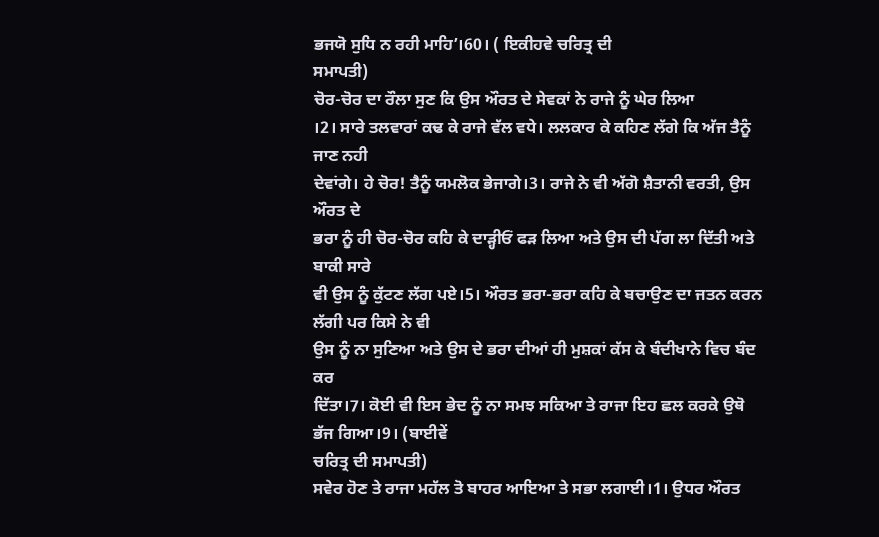ਭਜਯੋ ਸੁਧਿ ਨ ਰਹੀ ਮਾਹਿ’।60। ( ਇਕੀਹਵੇ ਚਰਿਤ੍ਰ ਦੀ
ਸਮਾਪਤੀ)
ਚੋਰ-ਚੋਰ ਦਾ ਰੌਲਾ ਸੁਣ ਕਿ ਉਸ ਔਰਤ ਦੇ ਸੇਵਕਾਂ ਨੇ ਰਾਜੇ ਨੂੰ ਘੇਰ ਲਿਆ
।2। ਸਾਰੇ ਤਲਵਾਰਾਂ ਕਢ ਕੇ ਰਾਜੇ ਵੱਲ ਵਧੇ। ਲਲਕਾਰ ਕੇ ਕਹਿਣ ਲੱਗੇ ਕਿ ਅੱਜ ਤੈਨੂੰ ਜਾਣ ਨਹੀ
ਦੇਵਾਂਗੇ। ਹੇ ਚੋਰ! ਤੈਨੂੰ ਯਮਲੋਕ ਭੇਜਾਗੇ।3। ਰਾਜੇ ਨੇ ਵੀ ਅੱਗੋ ਸ਼ੈਤਾਨੀ ਵਰਤੀ, ਉਸ ਔਰਤ ਦੇ
ਭਰਾ ਨੂੰ ਹੀ ਚੋਰ-ਚੋਰ ਕਹਿ ਕੇ ਦਾੜ੍ਹੀਓਂ ਫੜ ਲਿਆ ਅਤੇ ਉਸ ਦੀ ਪੱਗ ਲਾ ਦਿੱਤੀ ਅਤੇ ਬਾਕੀ ਸਾਰੇ
ਵੀ ਉਸ ਨੂੰ ਕੁੱਟਣ ਲੱਗ ਪਏ।5। ਔਰਤ ਭਰਾ-ਭਰਾ ਕਹਿ ਕੇ ਬਚਾਉਣ ਦਾ ਜਤਨ ਕਰਨ ਲੱਗੀ ਪਰ ਕਿਸੇ ਨੇ ਵੀ
ਉਸ ਨੂੰ ਨਾ ਸੁਣਿਆ ਅਤੇ ਉਸ ਦੇ ਭਰਾ ਦੀਆਂ ਹੀ ਮੁਸ਼ਕਾਂ ਕੱਸ ਕੇ ਬੰਦੀਖਾਨੇ ਵਿਚ ਬੰਦ ਕਰ
ਦਿੱਤਾ।7। ਕੋਈ ਵੀ ਇਸ ਭੇਦ ਨੂੰ ਨਾ ਸਮਝ ਸਕਿਆ ਤੇ ਰਾਜਾ ਇਹ ਛਲ ਕਰਕੇ ਉਥੋ ਭੱਜ ਗਿਆ।9। (ਬਾਈਵੇਂ
ਚਰਿਤ੍ਰ ਦੀ ਸਮਾਪਤੀ)
ਸਵੇਰ ਹੋਣ ਤੇ ਰਾਜਾ ਮਹੱਲ ਤੋ ਬਾਹਰ ਆਇਆ ਤੇ ਸਭਾ ਲਗਾਈ।1। ਉਧਰ ਔਰਤ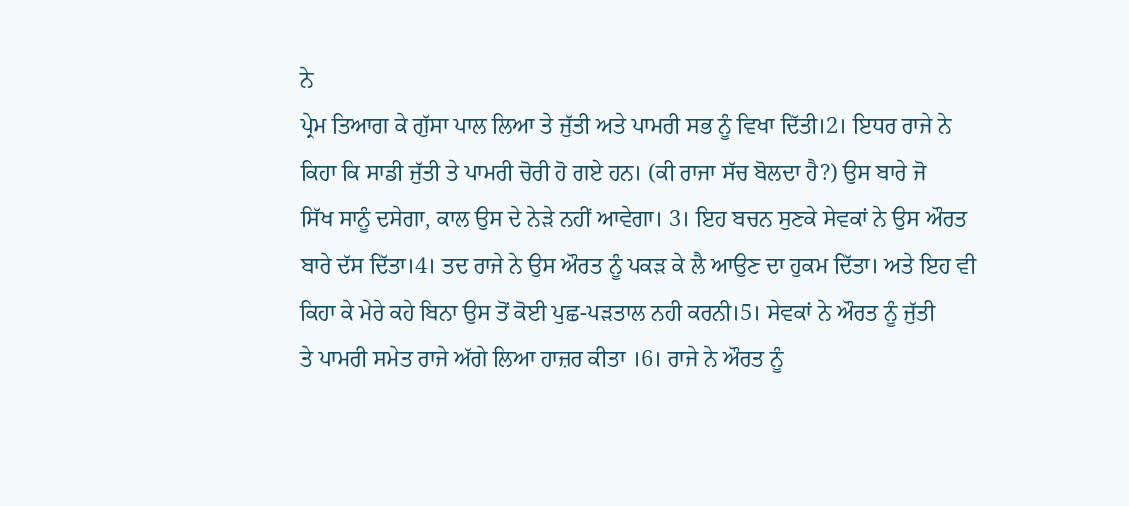ਨੇ
ਪ੍ਰੇਮ ਤਿਆਗ ਕੇ ਗੁੱਸਾ ਪਾਲ ਲਿਆ ਤੇ ਜੁੱਤੀ ਅਤੇ ਪਾਮਰੀ ਸਭ ਨੂੰ ਵਿਖਾ ਦਿੱਤੀ।2। ਇਧਰ ਰਾਜੇ ਨੇ
ਕਿਹਾ ਕਿ ਸਾਡੀ ਜੁੱਤੀ ਤੇ ਪਾਮਰੀ ਚੋਰੀ ਹੋ ਗਏ ਹਨ। (ਕੀ ਰਾਜਾ ਸੱਚ ਬੋਲਦਾ ਹੈ?) ਉਸ ਬਾਰੇ ਜੋ
ਸਿੱਖ ਸਾਨੂੰ ਦਸੇਗਾ, ਕਾਲ ਉਸ ਦੇ ਨੇੜੇ ਨਹੀਂ ਆਵੇਗਾ। 3। ਇਹ ਬਚਨ ਸੁਣਕੇ ਸੇਵਕਾਂ ਨੇ ਉਸ ਔਰਤ
ਬਾਰੇ ਦੱਸ ਦਿੱਤਾ।4। ਤਦ ਰਾਜੇ ਨੇ ਉਸ ਔਰਤ ਨੂੰ ਪਕੜ ਕੇ ਲੈ ਆਉਣ ਦਾ ਹੁਕਮ ਦਿੱਤਾ। ਅਤੇ ਇਹ ਵੀ
ਕਿਹਾ ਕੇ ਮੇਰੇ ਕਹੇ ਬਿਨਾ ਉਸ ਤੋਂ ਕੋਈ ਪੁਛ-ਪੜਤਾਲ ਨਹੀ ਕਰਨੀ।5। ਸੇਵਕਾਂ ਨੇ ਔਰਤ ਨੂੰ ਜੁੱਤੀ
ਤੇ ਪਾਮਰੀ ਸਮੇਤ ਰਾਜੇ ਅੱਗੇ ਲਿਆ ਹਾਜ਼ਰ ਕੀਤਾ ।6। ਰਾਜੇ ਨੇ ਔਰਤ ਨੂੰ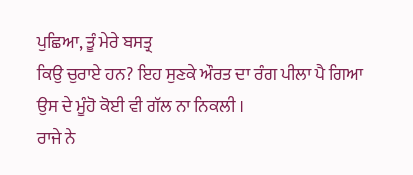ਪੁਛਿਆ, ਤੂੰ ਮੇਰੇ ਬਸਤ੍ਰ
ਕਿਉ ਚੁਰਾਏ ਹਨ? ਇਹ ਸੁਣਕੇ ਔਰਤ ਦਾ ਰੰਗ ਪੀਲਾ ਪੈ ਗਿਆ ਉਸ ਦੇ ਮੂੰਹੋ ਕੋਈ ਵੀ ਗੱਲ ਨਾ ਨਿਕਲੀ ।
ਰਾਜੇ ਨੇ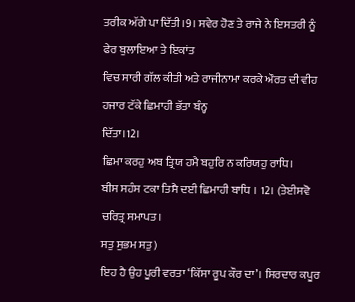ਤਰੀਕ ਅੱਗੇ ਪਾ ਦਿੱਤੀ।9। ਸਵੇਰ ਹੋਣ ਤੇ ਰਾਜੇ ਨੇ ਇਸਤਰੀ ਨੂੰ ਫੇਰ ਬੁਲਾਇਆ ਤੇ ਇਕਾਂਤ
ਵਿਚ ਸਾਰੀ ਗੱਲ ਕੀਤੀ ਅਤੇ ਰਾਜੀਨਾਮਾ ਕਰਕੇ ਔਰਤ ਦੀ ਵੀਹ ਹਜਾਰ ਟੱਕੇ ਛਿਮਾਹੀ ਭੱਤਾ ਬੰਨ੍ਹ
ਦਿੱਤਾ।12।
ਛਿਮਾ ਕਰਹੁ ਅਬ ਤ੍ਰਿਯ ਹਮੈ ਬਹੁਰਿ ਨ ਕਰਿਯਹੁ ਰਾਧਿ।
ਬੀਸ ਸਹੰਸ ਟਕਾ ਤਿਸੈ ਦਈ ਛਿਮਾਹੀ ਬਾਧਿ । 12। (ਤੇਈਸਵੋ ਚਰਿਤ੍ਰ ਸਮਾਪਤ।
ਸਤੁ ਸੁਭਮ ਸਤੁ)
ਇਹ ਹੈ ਉਹ ਪੂਰੀ ਵਰਤਾ ‘ਕਿੱਸਾ ਰੂਪ ਕੌਰ ਦਾ’। ਸਿਰਦਾਰ ਕਪੂਰ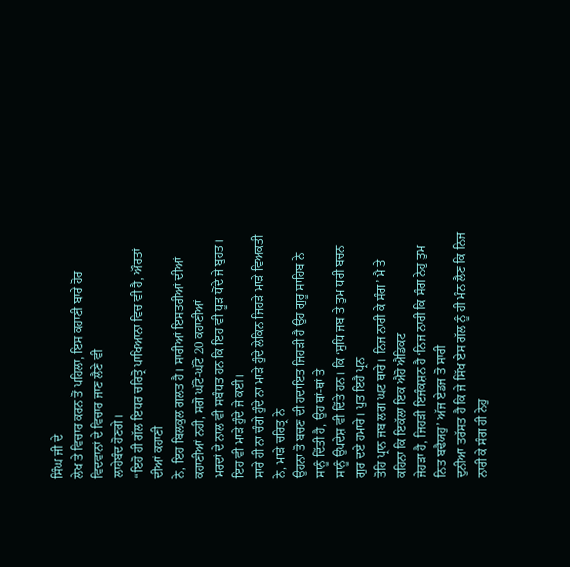ਸਿੰਘ ਜੀ ਦੇ
ਲੇਖ ਤੇ ਵਿਚਾਰ ਕਰਨ ਤੋਂ ਪਹਿਲਾ, ਇਸ ਕਹਾਣੀ ਬਾਰੇ ਹੋਰ ਵਿਦਵਾਨਾਂ ਦੇ ਵਿਚਾਰ ਜਾਣ ਲੈਣੇ ਵੀ
ਲਾਹੇਬੰਦ ਹੋਣਗੇ।
“ਇਹੋ ਹੀ ਗੱਲ ਇਧਰ ਚਰਿਤ੍ਰੋ ਪਾਖਿਆਨਾ ਵਿਚ ਵੀ ਹੈ, ਔਰਤਾਂ ਦੀਆਂ ਕਹਾਣੀ
ਨੇ, ਇਹ ਬਿਲਕੁਲ ਗਲਤ ਹੈ। ਸਾਰੀਆਂ ਇਸਤਰੀਆਂ ਦੀਆਂ ਕਹਾਣੀਆਂ ਨਹੀ, ਸਗੋ ਘੱਟੋ-ਘੱਟੋ 20 ਕਹਾਣੀਆਂ
ਮਰਦਾਂ ਦੇ ਨਾਲ ਵੀ ਸਬੰਧਤ ਹਨ ਕਿ ਇਹ ਵੀ ਧੂੜ ਧੋਂਦੇ ਜੇ ਬੁਹਤ। ਇਹ ਵੀ ਮਾੜੇ ਹੁੰਦੇ ਜੇ ਕਈ।
ਸਾਰੇ ਹੀ ਨਾ ਚੰਗੇ ਹੁੰਦੇ ਨਾ ਮਾੜੇ ਹੁੰਦੇ ਲੇਕਿਨ ਜਿਹੜੇ ਮਾੜੇ ਵਿਅਕਤੀ ਨੇ, ਮਾੜੇ ਚਰਿਤ੍ਰ ਨੇ
ਉਹਨਾ ਤੋ ਬਚਣ ਦੀ ਹਦਾਇਤ ਜਿਹੜੀ ਹੈ ਉਹ ਗੁਰੂ ਸਾਹਿਬ ਨੇ ਸਾਨੂੰ ਦਿੱਤੀ ਹੈ, ਉਹ ਥਾਂ-ਥਾਂ ਤੇ
ਸਾਨੂੰ ਉਪਦੇਸ਼ ਵੀ ਦਿੱਤੇ ਹਨ। ਕਿ ‘ਸੁਧਿ ਜਬ ਤੇ ਤੁਮ ਧਰੀ ਬਚਨ ਗੁਰ ਦਏ ਹਮਾਰੇ। ਪੁਤ ਇਹੈ ਪ੍ਰਨ
ਤੋਹਿ ਪ੍ਰਾਨ ਜਬ ਲਗ ਘਟ ਥਾਰੇ। ਨਿਜ ਨਾਰੀ ਕੇ ਸੰਗ’ ਮੈ ਤੇ ਕਹਿਨਾ ਕਿ ਇਕੱਲਾ ਇਕ ਐਹੋ ਐਡਿਕਟ
ਜੇਹੜਾ ਹੈ, ਜਿਹੜੀ ਇਜੰਕਸ਼ਨ ਹੈ ‘ਨਿਜ ਨਾਰੀ ਕਿ ਸੰਗ ਨੇਹੁ ਤੁਮ ਨਿਤ ਬਢੈਯਹੁ’ ਅੱਜ ਏਡਜ ਤੋ ਸਾਰੀ
ਦੁਨੀਆ ਤਰੱਸਤ ਹੈ ਕਿ ਜੇ ਸਿੱਖ ਏਸ ਗੱਲ ਨੂੰ ਹੀ ਮੰਨ ਲੈਣ ਕਿ ਨਿਜ ਨਾਰੀ ਕੇ ਸੰਗ ਹੀ ਨੇਹੁ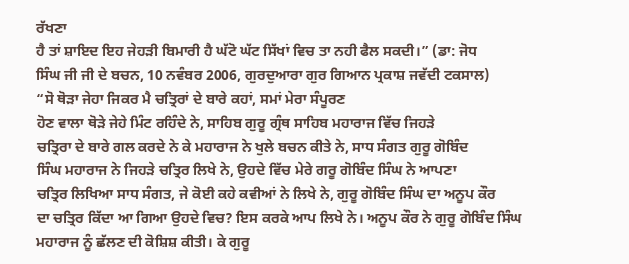ਰੱਖਣਾ
ਹੈ ਤਾਂ ਸ਼ਾਇਦ ਇਹ ਜੇਹੜੀ ਬਿਮਾਰੀ ਹੈ ਘੱਟੋ ਘੱਟ ਸਿੱਖਾਂ ਵਿਚ ਤਾ ਨਹੀ ਫੈਲ ਸਕਦੀ।” (ਡਾ: ਜੋਧ
ਸਿੰਘ ਜੀ ਜੀ ਦੇ ਬਚਨ, 10 ਨਵੰਬਰ 2006, ਗੁਰਦੁਆਰਾ ਗੁਰ ਗਿਆਨ ਪ੍ਰਕਾਸ਼ ਜਵੱਦੀ ਟਕਸਾਲ)
“ਸੋ ਥੋੜਾ ਜੇਹਾ ਜਿਕਰ ਮੈ ਚਤ੍ਰਿਰਾਂ ਦੇ ਬਾਰੇ ਕਹਾਂ, ਸਮਾਂ ਮੇਰਾ ਸੰਪੂਰਣ
ਹੋਣ ਵਾਲਾ ਥੋੜੇ ਜੇਹੇ ਮਿੰਟ ਰਹਿੰਦੇ ਨੇ, ਸਾਹਿਬ ਗੁਰੂ ਗ੍ਰੰਥ ਸਾਹਿਬ ਮਹਾਰਾਜ ਵਿੱਚ ਜਿਹੜੇ
ਚਤ੍ਰਿਰਾ ਦੇ ਬਾਰੇ ਗਲ ਕਰਦੇ ਨੇ ਕੇ ਮਹਾਰਾਜ ਨੇ ਖੁਲੇ ਬਚਨ ਕੀਤੇ ਨੇ, ਸਾਧ ਸੰਗਤ ਗੁਰੂ ਗੋਬਿੰਦ
ਸਿੰਘ ਮਹਾਰਾਜ ਨੇ ਜਿਹੜੇ ਚਤ੍ਰਿਰ ਲਿਖੇ ਨੇ, ਉਹਦੇ ਵਿੱਚ ਮੇਰੇ ਗਰੂ ਗੋਬਿੰਦ ਸਿੰਘ ਨੇ ਆਪਣਾ
ਚਤ੍ਰਿਰ ਲਿਖਿਆ ਸਾਧ ਸੰਗਤ, ਜੇ ਕੋਈ ਕਹੇ ਕਵੀਆਂ ਨੇ ਲਿਖੇ ਨੇ, ਗੁਰੂ ਗੋਬਿੰਦ ਸਿੰਘ ਦਾ ਅਨੂਪ ਕੌਰ
ਦਾ ਚਤ੍ਰਿਰ ਕਿੱਦਾ ਆ ਗਿਆ ਉਹਦੇ ਵਿਚ? ਇਸ ਕਰਕੇ ਆਪ ਲਿਖੇ ਨੇ। ਅਨੂਪ ਕੌਰ ਨੇ ਗੁਰੂ ਗੋਬਿੰਦ ਸਿੰਘ
ਮਹਾਰਾਜ ਨੂੰ ਛੱਲਣ ਦੀ ਕੋਸ਼ਿਸ਼ ਕੀਤੀ। ਕੇ ਗੁਰੂ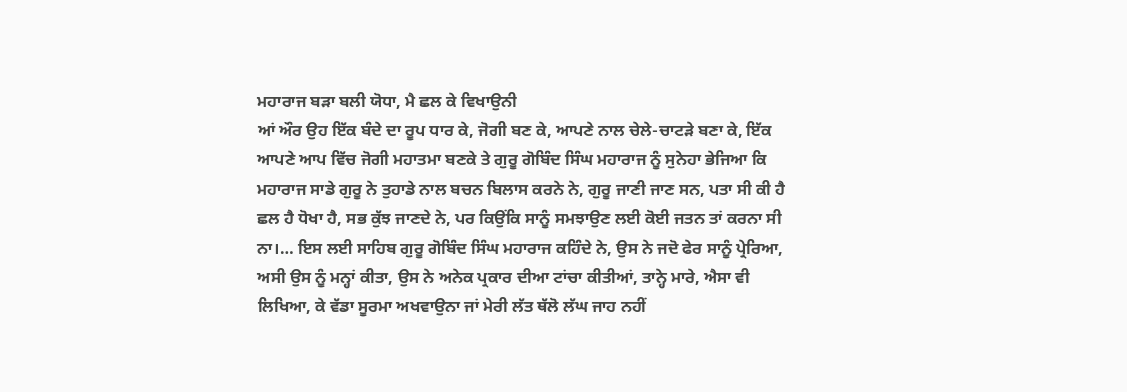ਮਹਾਰਾਜ ਬੜਾ ਬਲੀ ਯੋਧਾ, ਮੈ ਛਲ ਕੇ ਵਿਖਾਉਨੀ
ਆਂ ਔਰ ਉਹ ਇੱਕ ਬੰਦੇ ਦਾ ਰੂਪ ਧਾਰ ਕੇ, ਜੋਗੀ ਬਣ ਕੇ, ਆਪਣੇ ਨਾਲ ਚੇਲੇ-ਚਾਟੜੇ ਬਣਾ ਕੇ, ਇੱਕ
ਆਪਣੇ ਆਪ ਵਿੱਚ ਜੋਗੀ ਮਹਾਤਮਾ ਬਣਕੇ ਤੇ ਗੁਰੂ ਗੋਬਿੰਦ ਸਿੰਘ ਮਹਾਰਾਜ ਨੂੰ ਸੁਨੇਹਾ ਭੇਜਿਆ ਕਿ
ਮਹਾਰਾਜ ਸਾਡੇ ਗੁਰੂ ਨੇ ਤੁਹਾਡੇ ਨਾਲ ਬਚਨ ਬਿਲਾਸ ਕਰਨੇ ਨੇ, ਗੁਰੂ ਜਾਣੀ ਜਾਣ ਸਨ, ਪਤਾ ਸੀ ਕੀ ਹੈ
ਛਲ ਹੈ ਧੋਖਾ ਹੈ, ਸਭ ਕੁੱਝ ਜਾਣਦੇ ਨੇ, ਪਰ ਕਿਉਂਕਿ ਸਾਨੂੰ ਸਮਝਾਉਣ ਲਈ ਕੋਈ ਜਤਨ ਤਾਂ ਕਰਨਾ ਸੀ
ਨਾ।… ਇਸ ਲਈ ਸਾਹਿਬ ਗੁਰੂ ਗੋਬਿੰਦ ਸਿੰਘ ਮਹਾਰਾਜ ਕਹਿੰਦੇ ਨੇ, ਉਸ ਨੇ ਜਦੋ ਫੇਰ ਸਾਨੂੰ ਪ੍ਰੇਰਿਆ,
ਅਸੀ ਉਸ ਨੂੰ ਮਨ੍ਹਾਂ ਕੀਤਾ, ਉਸ ਨੇ ਅਨੇਕ ਪ੍ਰਕਾਰ ਦੀਆ ਟਾਂਚਾ ਕੀਤੀਆਂ, ਤਾਨ੍ਹੇ ਮਾਰੇ, ਐਸਾ ਵੀ
ਲਿਖਿਆ, ਕੇ ਵੱਡਾ ਸੂਰਮਾ ਅਖਵਾਉਨਾ ਜਾਂ ਮੇਰੀ ਲੱਤ ਥੱਲੋ ਲੱਘ ਜਾਹ ਨਹੀਂ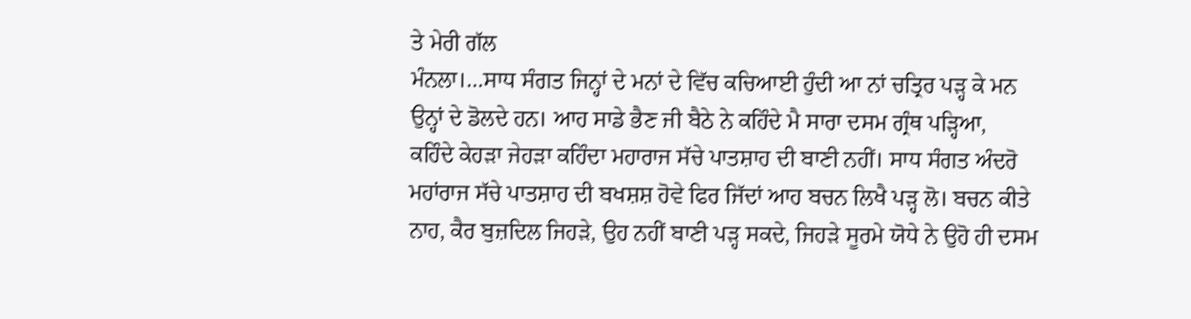ਤੇ ਮੇਰੀ ਗੱਲ
ਮੰਨਲਾ।…ਸਾਧ ਸੰਗਤ ਜਿਨ੍ਹਾਂ ਦੇ ਮਨਾਂ ਦੇ ਵਿੱਚ ਕਚਿਆਈ ਹੁੰਦੀ ਆ ਨਾਂ ਚਤ੍ਰਿਰ ਪੜ੍ਹ ਕੇ ਮਨ
ਉਨ੍ਹਾਂ ਦੇ ਡੋਲਦੇ ਹਨ। ਆਹ ਸਾਡੇ ਭੈਣ ਜੀ ਬੈਠੇ ਨੇ ਕਹਿੰਦੇ ਮੈ ਸਾਰਾ ਦਸਮ ਗ੍ਰੰਥ ਪੜ੍ਹਿਆ,
ਕਹਿੰਦੇ ਕੇਹੜਾ ਜੇਹੜਾ ਕਹਿੰਦਾ ਮਹਾਰਾਜ ਸੱਚੇ ਪਾਤਸ਼ਾਹ ਦੀ ਬਾਣੀ ਨਹੀਂ। ਸਾਧ ਸੰਗਤ ਅੰਦਰੋ
ਮਹਾਂਰਾਜ ਸੱਚੇ ਪਾਤਸ਼ਾਹ ਦੀ ਬਖਸ਼ਸ਼ ਹੋਵੇ ਫਿਰ ਜਿੱਦਾਂ ਆਹ ਬਚਨ ਲਿਖੈ ਪੜ੍ਹ ਲੋ। ਬਚਨ ਕੀਤੇ
ਨਾਹ, ਕੈਰ ਬੁਜ਼ਦਿਲ ਜਿਹੜੇ, ਉਹ ਨਹੀਂ ਬਾਣੀ ਪੜ੍ਹ ਸਕਦੇ, ਜਿਹੜੇ ਸੂਰਮੇ ਯੋਧੇ ਨੇ ਉਹੋ ਹੀ ਦਸਮ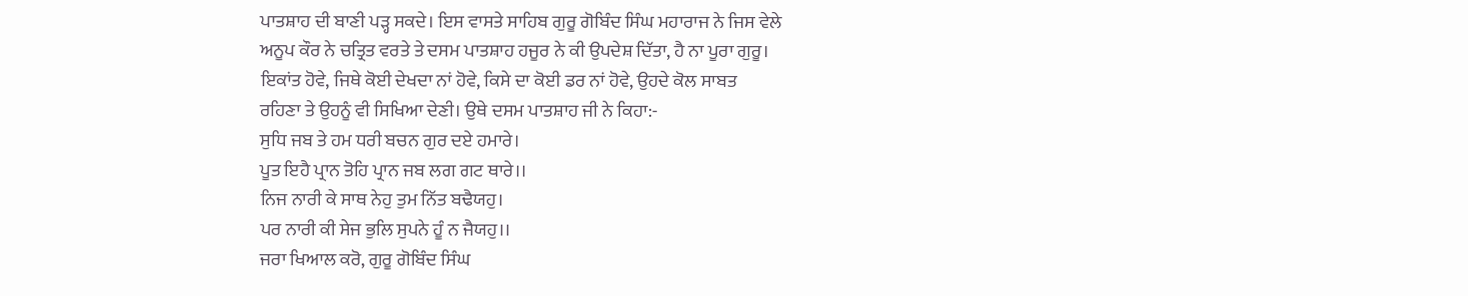ਪਾਤਸ਼ਾਹ ਦੀ ਬਾਣੀ ਪੜ੍ਹ ਸਕਦੇ। ਇਸ ਵਾਸਤੇ ਸਾਹਿਬ ਗੁਰੂ ਗੋਬਿੰਦ ਸਿੰਘ ਮਹਾਰਾਜ ਨੇ ਜਿਸ ਵੇਲੇ
ਅਨੂਪ ਕੌਰ ਨੇ ਚਤ੍ਰਿਤ ਵਰਤੇ ਤੇ ਦਸਮ ਪਾਤਸ਼ਾਹ ਹਜੂਰ ਨੇ ਕੀ ਉਪਦੇਸ਼ ਦਿੱਤਾ, ਹੈ ਨਾ ਪੂਰਾ ਗੁਰੂ।
ਇਕਾਂਤ ਹੋਵੇ, ਜਿਥੇ ਕੋਈ ਦੇਖਦਾ ਨਾਂ ਹੋਵੇ, ਕਿਸੇ ਦਾ ਕੋਈ ਡਰ ਨਾਂ ਹੋਵੇ, ਉਹਦੇ ਕੋਲ ਸਾਬਤ
ਰਹਿਣਾ ਤੇ ਉਹਨੂੰ ਵੀ ਸਿਖਿਆ ਦੇਣੀ। ਉਥੇ ਦਸਮ ਪਾਤਸ਼ਾਹ ਜੀ ਨੇ ਕਿਹਾ:-
ਸੁਧਿ ਜਬ ਤੇ ਹਮ ਧਰੀ ਬਚਨ ਗੁਰ ਦਏ ਹਮਾਰੇ।
ਪੂਤ ਇਹੈ ਪ੍ਰਾਨ ਤੋਹਿ ਪ੍ਰਾਨ ਜਬ ਲਗ ਗਟ ਥਾਰੇ।।
ਨਿਜ ਨਾਰੀ ਕੇ ਸਾਥ ਨੇਹੁ ਤੁਮ ਨਿੱਤ ਬਢੈਯਹੁ।
ਪਰ ਨਾਰੀ ਕੀ ਸੇਜ ਭੁਲਿ ਸੁਪਨੇ ਹੂੰ ਨ ਜੈਯਹੁ।।
ਜਰਾ ਖਿਆਲ ਕਰੋ, ਗੁਰੂ ਗੋਬਿੰਦ ਸਿੰਘ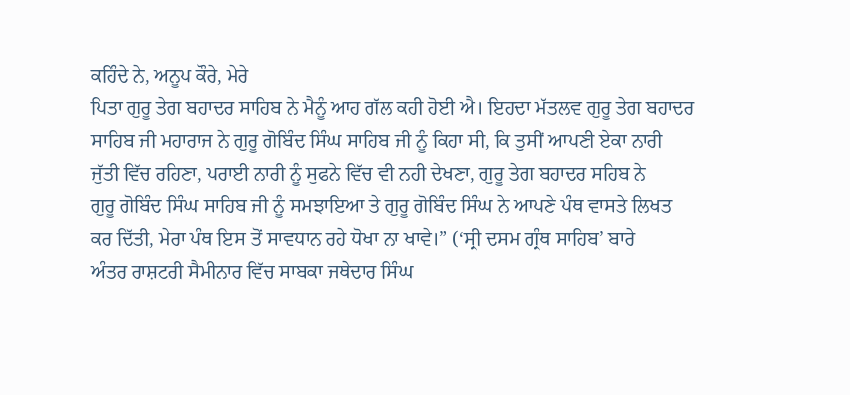ਕਹਿੰਦੇ ਨੇ, ਅਨੂਪ ਕੌਰੇ, ਮੇਰੇ
ਪਿਤਾ ਗੁਰੂ ਤੇਗ ਬਹਾਦਰ ਸਾਹਿਬ ਨੇ ਮੈਨੂੰ ਆਹ ਗੱਲ ਕਹੀ ਹੋਈ ਐ। ਇਹਦਾ ਮੱਤਲਵ ਗੁਰੂ ਤੇਗ ਬਹਾਦਰ
ਸਾਹਿਬ ਜੀ ਮਹਾਰਾਜ ਨੇ ਗੁਰੂ ਗੋਬਿੰਦ ਸਿੰਘ ਸਾਹਿਬ ਜੀ ਨੂੰ ਕਿਹਾ ਸੀ, ਕਿ ਤੁਸੀਂ ਆਪਣੀ ਏਕਾ ਨਾਰੀ
ਜੁੱਤੀ ਵਿੱਚ ਰਹਿਣਾ, ਪਰਾਈ ਨਾਰੀ ਨੂੰ ਸੁਫਨੇ ਵਿੱਚ ਵੀ ਨਹੀ ਦੇਖਣਾ, ਗੁਰੂ ਤੇਗ ਬਹਾਦਰ ਸਹਿਬ ਨੇ
ਗੁਰੂ ਗੋਬਿੰਦ ਸਿੰਘ ਸਾਹਿਬ ਜੀ ਨੂੰ ਸਮਝਾਇਆ ਤੇ ਗੁਰੂ ਗੋਬਿੰਦ ਸਿੰਘ ਨੇ ਆਪਣੇ ਪੰਥ ਵਾਸਤੇ ਲਿਖਤ
ਕਰ ਦਿੱਤੀ, ਮੇਰਾ ਪੰਥ ਇਸ ਤੋਂ ਸਾਵਧਾਨ ਰਹੇ ਧੋਖਾ ਨਾ ਖਾਵੇ।” (‘ਸ੍ਰੀ ਦਸਮ ਗ੍ਰੰਥ ਸਾਹਿਬ’ ਬਾਰੇ
ਅੰਤਰ ਰਾਸ਼ਟਰੀ ਸੈਮੀਨਾਰ ਵਿੱਚ ਸਾਬਕਾ ਜਥੇਦਾਰ ਸਿੰਘ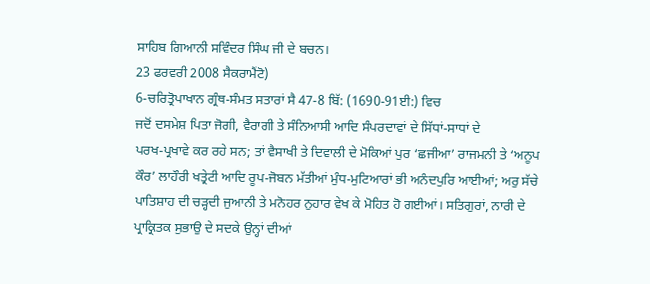ਸਾਹਿਬ ਗਿਆਨੀ ਸਵਿੰਦਰ ਸਿੰਘ ਜੀ ਦੇ ਬਚਨ।
23 ਫਰਵਰੀ 2008 ਸੈਕਰਾਮੈਂਟੋ)
6-ਚਰਿਤ੍ਰੋਪਾਖਾਨ ਗ੍ਰੰਥ-ਸੰਮਤ ਸਤਾਰਾਂ ਸੈ 47-8 ਬਿੱ: (1690-91ਈ:) ਵਿਚ
ਜਦੋਂ ਦਸਮੇਸ਼ ਪਿਤਾ ਜੋਗੀ, ਵੈਰਾਗੀ ਤੇ ਸੰਨਿਆਸੀ ਆਦਿ ਸੰਪਰਦਾਵਾਂ ਦੇ ਸਿੱਧਾਂ-ਸਾਧਾਂ ਦੇ
ਪਰਖ-ਪ੍ਰਖਾਵੇ ਕਰ ਰਹੇ ਸਨ; ਤਾਂ ਵੈਸਾਖੀ ਤੇ ਦਿਵਾਲੀ ਦੇ ਮੋਕਿਆਂ ਪੁਰ ‘ਛਜੀਆ’ ਰਾਜਮਨੀ ਤੇ ‘ਅਨੂਪ
ਕੌਰ’ ਲਾਹੌਰੀ ਖਤ੍ਰੇਟੀ ਆਦਿ ਰੂਪ-ਜੋਬਨ ਮੱਤੀਆਂ ਮੁੰਧ-ਮੁਟਿਆਰਾਂ ਭੀ ਅਨੰਦਪੁਰਿ ਆਈਆਂ; ਅਰੁ ਸੱਚੇ
ਪਾਤਿਸ਼ਾਹ ਦੀ ਚੜ੍ਹਦੀ ਜੁਆਨੀ ਤੇ ਮਨੋਹਰ ਨੁਹਾਰ ਵੇਖ ਕੇ ਮੋਹਿਤ ਹੋ ਗਈਆਂ। ਸਤਿਗੁਰਾਂ, ਨਾਰੀ ਦੇ
ਪ੍ਰਾਕ੍ਰਿਤਕ ਸੁਭਾਉ ਦੇ ਸਦਕੇ ਉਨ੍ਹਾਂ ਦੀਆਂ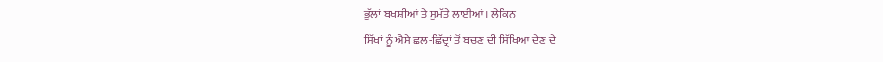ਭੁੱਲਾਂ ਬਖਸ਼ੀਆਂ ਤੇ ਸੁਮੱਤੇ ਲਾਈਆਂ। ਲੇਕਿਨ
ਸਿੱਖਾਂ ਨੂੰ ਐਸੇ ਛਲ-ਛਿੱਦ੍ਰਾਂ ਤੋਂ ਬਚਣ ਦੀ ਸਿੱਖਿਆ ਦੇਣ ਦੇ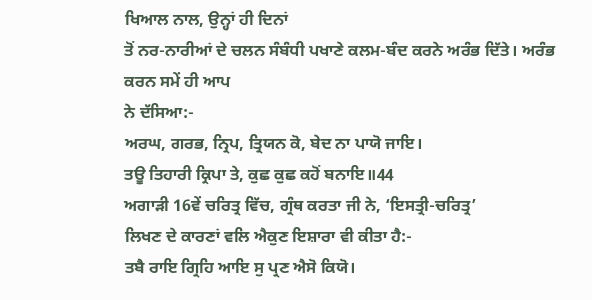ਖਿਆਲ ਨਾਲ, ਉਨ੍ਹਾਂ ਹੀ ਦਿਨਾਂ
ਤੋਂ ਨਰ-ਨਾਰੀਆਂ ਦੇ ਚਲਨ ਸੰਬੰਧੀ ਪਖਾਣੇ ਕਲਮ-ਬੰਦ ਕਰਨੇ ਅਰੰਭ ਦਿੱਤੇ। ਅਰੰਭ ਕਰਨ ਸਮੇਂ ਹੀ ਆਪ
ਨੇ ਦੱਸਿਆ:-
ਅਰਘ, ਗਰਭ, ਨ੍ਰਿਪ, ਤ੍ਰਿਯਨ ਕੋ, ਬੇਦ ਨਾ ਪਾਯੋ ਜਾਇ।
ਤਊ ਤਿਹਾਰੀ ਕ੍ਰਿਪਾ ਤੇ, ਕੁਛ ਕੁਛ ਕਹੋਂ ਬਨਾਇ॥44
ਅਗਾੜੀ 16ਵੇਂ ਚਰਿਤ੍ਰ ਵਿੱਚ, ਗ੍ਰੰਥ ਕਰਤਾ ਜੀ ਨੇ, ‘ਇਸਤ੍ਰੀ-ਚਰਿਤ੍ਰ’
ਲਿਖਣ ਦੇ ਕਾਰਣਾਂ ਵਲਿ ਐਕੁਣ ਇਸ਼ਾਰਾ ਵੀ ਕੀਤਾ ਹੈ:-
ਤਬੈ ਰਾਇ ਗ੍ਰਿਹਿ ਆਇ ਸੁ ਪ੍ਰਣ ਐਸੋ ਕਿਯੋ।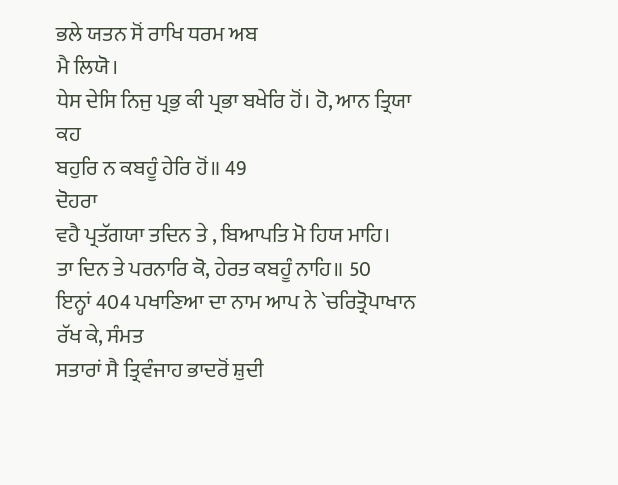ਭਲੇ ਯਤਨ ਸੋਂ ਰਾਖਿ ਧਰਮ ਅਬ
ਮੈ ਲਿਯੋ।
ਧੇਸ ਦੇਸਿ ਨਿਜੁ ਪ੍ਰਭੁ ਕੀ ਪ੍ਰਭਾ ਬਖੇਰਿ ਹੋਂ। ਹੋ, ਆਨ ਤ੍ਰਿਯਾ ਕਹ
ਬਹੁਰਿ ਨ ਕਬਹੂੰ ਹੇਰਿ ਹੋਂ॥ 49
ਦੋਹਰਾ
ਵਹੈ ਪ੍ਰਤੱਗਯਾ ਤਦਿਨ ਤੇ , ਬਿਆਪਤਿ ਮੋ ਹਿਯ ਮਾਹਿ।
ਤਾ ਦਿਨ ਤੇ ਪਰਨਾਰਿ ਕੋ, ਹੇਰਤ ਕਬਹੂੰ ਨਾਹਿ॥ 50
ਇਨ੍ਹਾਂ 404 ਪਖਾਣਿਆ ਦਾ ਨਾਮ ਆਪ ਨੇ `ਚਰਿਤ੍ਰੋਪਾਖਾਨ ਰੱਖ ਕੇ, ਸੰਮਤ
ਸਤਾਰਾਂ ਸੈ ਤ੍ਰਿਵੰਜਾਹ ਭਾਦਰੋਂ ਸ਼ੁਦੀ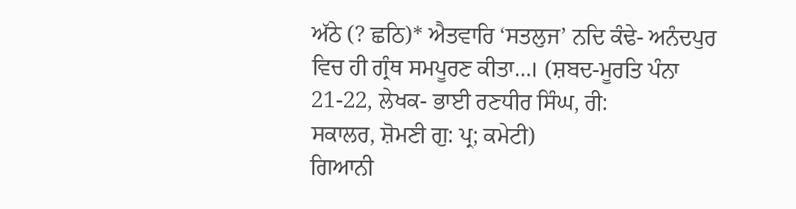ਅੱਠੇ (? ਛਠਿ)* ਐਤਵਾਰਿ ‘ਸਤਲੁਜ’ ਨਦਿ ਕੰਢੇ- ਅਨੰਦਪੁਰ
ਵਿਚ ਹੀ ਗ੍ਰੰਥ ਸਮਪੂਰਣ ਕੀਤਾ…। (ਸ਼ਬਦ-ਮੂਰਤਿ ਪੰਨਾ 21-22, ਲੇਖਕ- ਭਾਈ ਰਣਧੀਰ ਸਿੰਘ, ਰੀ:
ਸਕਾਲਰ, ਸ਼ੋਮਣੀ ਗੁ: ਪ੍ਰ; ਕਮੇਟੀ)
ਗਿਆਨੀ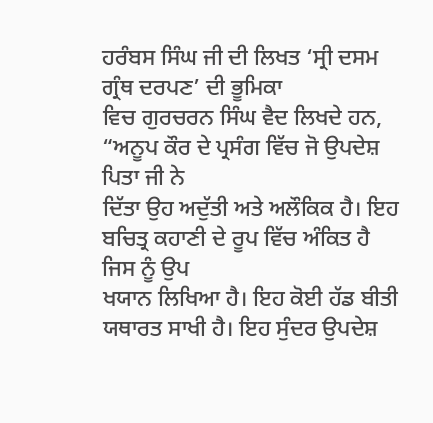ਹਰੰਬਸ ਸਿੰਘ ਜੀ ਦੀ ਲਿਖਤ ‘ਸ੍ਰੀ ਦਸਮ ਗ੍ਰੰਥ ਦਰਪਣ’ ਦੀ ਭੂਮਿਕਾ
ਵਿਚ ਗੁਰਚਰਨ ਸਿੰਘ ਵੈਦ ਲਿਖਦੇ ਹਨ, “ਅਨੂਪ ਕੌਰ ਦੇ ਪ੍ਰਸੰਗ ਵਿੱਚ ਜੋ ਉਪਦੇਸ਼ ਪਿਤਾ ਜੀ ਨੇ
ਦਿੱਤਾ ਉਹ ਅਦੁੱਤੀ ਅਤੇ ਅਲੌਕਿਕ ਹੈ। ਇਹ ਬਚਿਤ੍ਰ ਕਹਾਣੀ ਦੇ ਰੂਪ ਵਿੱਚ ਅੰਕਿਤ ਹੈ ਜਿਸ ਨੂੰ ਉਪ
ਖਯਾਨ ਲਿਖਿਆ ਹੈ। ਇਹ ਕੋਈ ਹੱਡ ਬੀਤੀ ਯਥਾਰਤ ਸਾਖੀ ਹੈ। ਇਹ ਸੁੰਦਰ ਉਪਦੇਸ਼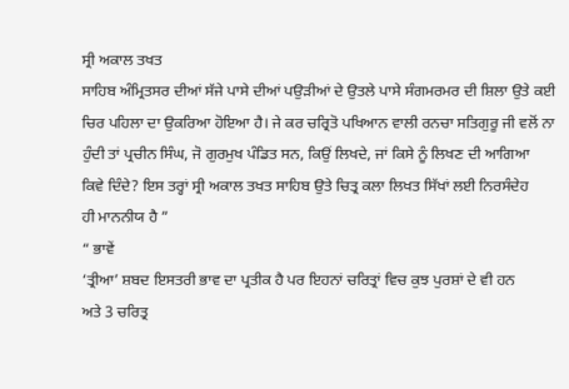ਸ੍ਰੀ ਅਕਾਲ ਤਖਤ
ਸਾਹਿਬ ਅੰਮ੍ਰਿਤਸਰ ਦੀਆਂ ਸੱਜੇ ਪਾਸੇ ਦੀਆਂ ਪਉੜੀਆਂ ਦੇ ਉਤਲੇ ਪਾਸੇ ਸੰਗਮਰਮਰ ਦੀ ਸ਼ਿਲਾ ਉਤੇ ਕਈ
ਚਿਰ ਪਹਿਲਾ ਦਾ ਉਕਰਿਆ ਹੋਇਆ ਹੈ। ਜੇ ਕਰ ਚਰ੍ਰਿਤੋ ਪਖਿਆਨ ਵਾਲੀ ਰਨਚਾ ਸਤਿਗੁਰੂ ਜੀ ਵਲੋਂ ਨਾ
ਹੁੰਦੀ ਤਾਂ ਪ੍ਰਚੀਨ ਸਿੰਘ, ਜੋ ਗੁਰਮੁਖ ਪੰਡਿਤ ਸਨ, ਕਿਉਂ ਲਿਖਦੇ, ਜਾਂ ਕਿਸੇ ਨੂੰ ਲਿਖਣ ਦੀ ਆਗਿਆ
ਕਿਵੇ ਦਿੰਦੇ? ਇਸ ਤਰ੍ਹਾਂ ਸ੍ਰੀ ਅਕਾਲ ਤਖਤ ਸਾਹਿਬ ਉਤੇ ਚਿਤ੍ਰ ਕਲਾ ਲਿਖਤ ਸਿੱਖਾਂ ਲਈ ਨਿਰਸੰਦੇਹ
ਹੀ ਮਾਨਨੀਯ ਹੈ ”
“ ਭਾਵੇਂ
‘ਤ੍ਰੀਆ’ ਸ਼ਬਦ ਇਸਤਰੀ ਭਾਵ ਦਾ ਪ੍ਰਤੀਕ ਹੈ ਪਰ ਇਹਨਾਂ ਚਰਿਤ੍ਰਾਂ ਵਿਚ ਕੁਝ ਪੁਰਸ਼ਾਂ ਦੇ ਵੀ ਹਨ
ਅਤੇ 3 ਚਰਿਤ੍ਰ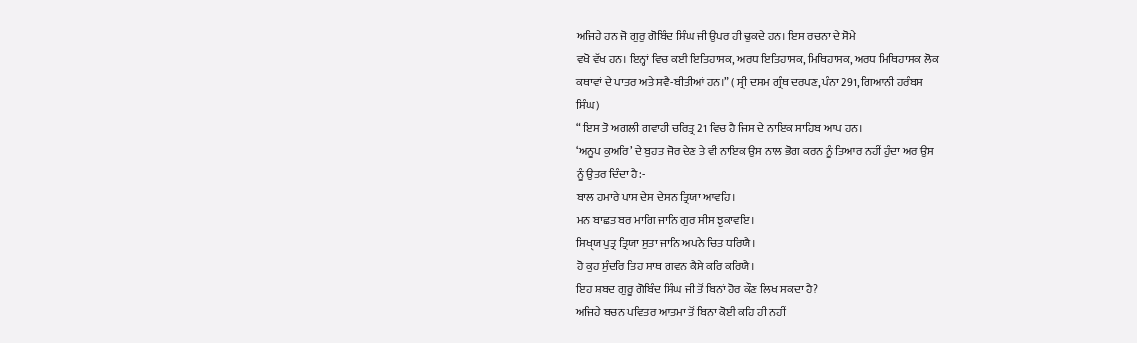ਅਜਿਹੇ ਹਨ ਜੋ ਗੁਰੁ ਗੋਬਿੰਦ ਸਿੰਘ ਜੀ ਉਪਰ ਹੀ ਢੁਕਦੇ ਹਨ। ਇਸ ਰਚਨਾ ਦੇ ਸੋਮੇ
ਵਖੋ ਵੱਖ ਹਨ। ਇਨ੍ਹਾਂ ਵਿਚ ਕਈ ਇਤਿਹਾਸਕ, ਅਰਧ ਇਤਿਹਾਸਕ, ਮਿਥਿਹਾਸਕ, ਅਰਧ ਮਿਥਿਹਾਸਕ ਲੋਕ
ਕਥਾਵਾਂ ਦੇ ਪਾਤਰ ਅਤੇ ਸਵੈ-ਬੀਤੀਆਂ ਹਨ।” ( ਸ੍ਰੀ ਦਸਮ ਗ੍ਰੰਥ ਦਰਪਣ, ਪੰਨਾ 291, ਗਿਆਨੀ ਹਰੰਬਸ
ਸਿੰਘ)
“ ਇਸ ਤੋ ਅਗਲੀ ਗਵਾਹੀ ਚਰਿਤ੍ਰ 21 ਵਿਚ ਹੈ ਜਿਸ ਦੇ ਨਾਇਕ ਸਾਹਿਬ ਆਪ ਹਨ।
‘ਅਨੂਪ ਕੁਅਰਿ’ ਦੇ ਬੁਹਤ ਜੋਰ ਦੇਣ ਤੇ ਵੀ ਨਾਇਕ ਉਸ ਨਾਲ ਭੋਗ ਕਰਨ ਨੂੰ ਤਿਆਰ ਨਹੀਂ ਹੁੰਦਾ ਅਰ ਉਸ
ਨੂੰ ਉਤਰ ਦਿੰਦਾ ਹੈ:-
ਬਾਲ ਹਮਾਰੇ ਪਾਸ ਦੇਸ ਦੇਸਨ ਤ੍ਰਿਯਾ ਆਵਹਿ।
ਮਨ ਬਾਛਤ ਬਰ ਮਾਗਿ ਜਾਨਿ ਗੁਰ ਸੀਸ ਝੁਕਾਵਇ।
ਸਿਖੑਯ ਪੁਤ੍ਰ ਤ੍ਰਿਯਾ ਸੁਤਾ ਜਾਨਿ ਅਪਨੇ ਚਿਤ ਧਰਿਯੈ।
ਹੋ ਕੁਹ ਸੁੰਦਰਿ ਤਿਹ ਸਾਥ ਗਵਨ ਕੈਸੇ ਕਰਿ ਕਰਿਯੈ।
ਇਹ ਸ਼ਬਦ ਗੁਰੂ ਗੋਬਿੰਦ ਸਿੰਘ ਜੀ ਤੋਂ ਬਿਨਾਂ ਹੋਰ ਕੌਣ ਲਿਖ ਸਕਦਾ ਹੈ?
ਅਜਿਹੇ ਬਚਨ ਪਵਿਤਰ ਆਤਮਾ ਤੋਂ ਬਿਨਾ ਕੋਈ ਕਹਿ ਹੀ ਨਹੀਂ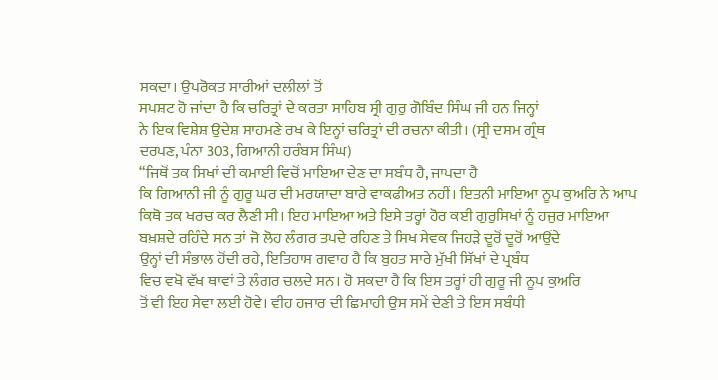ਸਕਦਾ। ਉਪਰੋਕਤ ਸਾਰੀਆਂ ਦਲੀਲਾਂ ਤੋਂ
ਸਪਸ਼ਟ ਹੋ ਜਾਂਦਾ ਹੈ ਕਿ ਚਰਿਤ੍ਰਾਂ ਦੇ ਕਰਤਾ ਸਾਹਿਬ ਸ੍ਰੀ ਗੁਰੁ ਗੋਬਿੰਦ ਸਿੰਘ ਜੀ ਹਨ ਜਿਨ੍ਹਾਂ
ਨੇ ਇਕ ਵਿਸ਼ੇਸ਼ ਉਦੇਸ਼ ਸਾਹਮਣੇ ਰਖ ਕੇ ਇਨ੍ਹਾਂ ਚਰਿਤ੍ਰਾਂ ਦੀ ਰਚਨਾ ਕੀਤੀ। (ਸ੍ਰੀ ਦਸਮ ਗ੍ਰੰਥ
ਦਰਪਣ, ਪੰਨਾ 303, ਗਿਆਨੀ ਹਰੰਬਸ ਸਿੰਘ)
“ਜਿਥੋਂ ਤਕ ਸਿਖਾਂ ਦੀ ਕਮਾਈ ਵਿਚੋਂ ਮਾਇਆ ਦੇਣ ਦਾ ਸਬੰਧ ਹੈ, ਜਾਪਦਾ ਹੈ
ਕਿ ਗਿਆਨੀ ਜੀ ਨੂੰ ਗੁਰੂ ਘਰ ਦੀ ਮਰਯਾਦਾ ਬਾਰੇ ਵਾਕਫੀਅਤ ਨਹੀਂ। ਇਤਨੀ ਮਾਇਆ ਨੂਪ ਕੁਅਰਿ ਨੇ ਆਪ
ਕਿਥੋ ਤਕ ਖਰਚ ਕਰ ਲੈਣੀ ਸੀ। ਇਹ ਮਾਇਆ ਅਤੇ ਇਸੇ ਤਰ੍ਹਾਂ ਹੋਰ ਕਈ ਗੁਰੁਸਿਖਾਂ ਨੂੰ ਹਜੁਰ ਮਾਇਆ
ਬਖ਼ਸ਼ਦੇ ਰਹਿੰਦੇ ਸਨ ਤਾਂ ਜੋ ਲੋਹ ਲੰਗਰ ਤਪਦੇ ਰਹਿਣ ਤੇ ਸਿਖ ਸੇਵਕ ਜਿਹੜੇ ਦੂਰੋਂ ਦੂਰੋਂ ਆਉਂਦੇ
ਉਨ੍ਹਾਂ ਦੀ ਸੰਭਾਲ ਹੋਂਦੀ ਰਹੇ, ਇਤਿਹਾਸ ਗਵਾਹ ਹੈ ਕਿ ਬੁਹਤ ਸਾਰੇ ਮੁੱਖੀ ਸਿੱਖਾਂ ਦੇ ਪ੍ਰਬੰਧ
ਵਿਚ ਵਖੋ ਵੱਖ ਥਾਵਾਂ ਤੇ ਲੰਗਰ ਚਲਦੇ ਸਨ। ਹੋ ਸਕਦਾ ਹੈ ਕਿ ਇਸ ਤਰ੍ਹਾਂ ਹੀ ਗੁਰੂ ਜੀ ਨੂਪ ਕੁਅਰਿ
ਤੋਂ ਵੀ ਇਹ ਸੇਵਾ ਲਈ ਹੋਵੇ। ਵੀਹ ਹਜਾਰ ਦੀ ਛਿਮਾਹੀ ਉਸ ਸਮੇਂ ਦੇਣੀ ਤੇ ਇਸ ਸਬੰਧੀ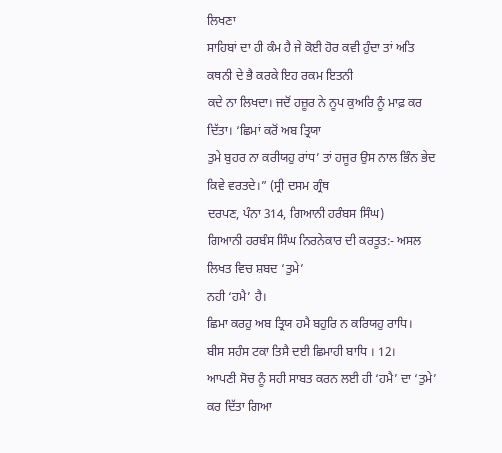ਲਿਖਣਾ
ਸਾਹਿਬਾਂ ਦਾ ਹੀ ਕੰਮ ਹੈ ਜੇ ਕੋਈ ਹੋਰ ਕਵੀ ਹੁੰਦਾ ਤਾਂ ਅਤਿ ਕਥਨੀ ਦੇ ਭੈ ਕਰਕੇ ਇਹ ਰਕਮ ਇਤਨੀ
ਕਦੇ ਨਾ ਲਿਖਦਾ। ਜਦੋਂ ਹਜ਼ੂਰ ਨੇ ਨੂਪ ਕੁਅਰਿ ਨੂੰ ਮਾਫ਼ ਕਰ ਦਿੱਤਾ। ‘ਛਿਮਾਂ ਕਰੋਂ ਅਬ ਤ੍ਰਿਯਾ
ਤੁਮੇ ਬੁਹਰ ਨਾ ਕਰੀਯਹੁ ਰਾਂਧ’ ਤਾਂ ਹਜੂਰ ਉਸ ਨਾਲ ਭਿੰਨ ਭੇਦ ਕਿਵੇ ਵਰਤਦੇ।” (ਸ੍ਰੀ ਦਸਮ ਗ੍ਰੰਥ
ਦਰਪਣ, ਪੰਨਾ 314, ਗਿਆਨੀ ਹਰੰਬਸ ਸਿੰਘ)
ਗਿਆਨੀ ਹਰਬੰਸ ਸਿੰਘ ਨਿਰਨੇਕਾਰ ਦੀ ਕਰਤੂਤ:- ਅਸਲ ਲਿਖਤ ਵਿਚ ਸ਼ਬਦ ‘ਤੁਮੇ’
ਨਹੀ ‘ਹਮੈ’ ਹੈ।
ਛਿਮਾ ਕਰਹੁ ਅਬ ਤ੍ਰਿਯ ਹਮੈ ਬਹੁਰਿ ਨ ਕਰਿਯਹੁ ਰਾਧਿ।
ਬੀਸ ਸਹੰਸ ਟਕਾ ਤਿਸੈ ਦਈ ਛਿਮਾਹੀ ਬਾਧਿ । 12।
ਆਪਣੀ ਸੋਚ ਨੂੰ ਸਹੀ ਸਾਬਤ ਕਰਨ ਲਈ ਹੀ ‘ਹਮੈ’ ਦਾ ‘ਤੁਮੇ’ ਕਰ ਦਿੱਤਾ ਗਿਆ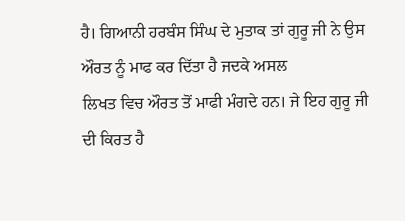ਹੈ। ਗਿਆਨੀ ਹਰਬੰਸ ਸਿੰਘ ਦੇ ਮੁਤਾਕ ਤਾਂ ਗੁਰੂ ਜੀ ਨੇ ਉਸ ਔਰਤ ਨੂੰ ਮਾਫ ਕਰ ਦਿੱਤਾ ਹੈ ਜਦਕੇ ਅਸਲ
ਲਿਖਤ ਵਿਚ ਔਰਤ ਤੋਂ ਮਾਫੀ ਮੰਗਦੇ ਹਨ। ਜੇ ਇਹ ਗੁਰੂ ਜੀ ਦੀ ਕਿਰਤ ਹੈ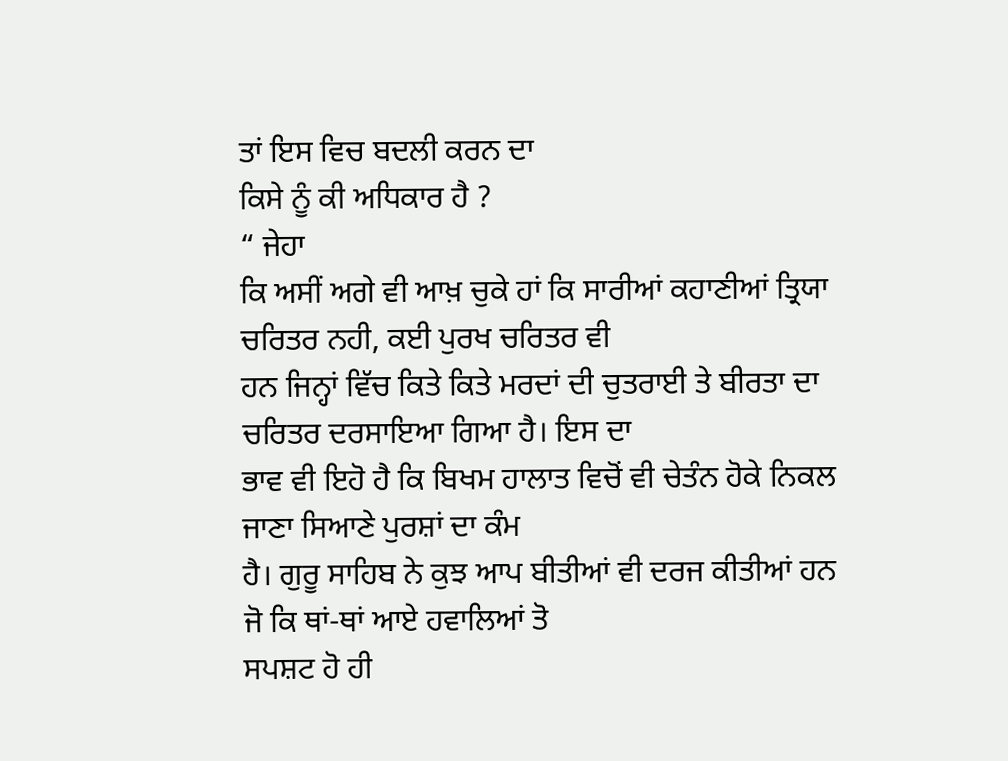ਤਾਂ ਇਸ ਵਿਚ ਬਦਲੀ ਕਰਨ ਦਾ
ਕਿਸੇ ਨੂੰ ਕੀ ਅਧਿਕਾਰ ਹੈ ?
“ ਜੇਹਾ
ਕਿ ਅਸੀਂ ਅਗੇ ਵੀ ਆਖ਼ ਚੁਕੇ ਹਾਂ ਕਿ ਸਾਰੀਆਂ ਕਹਾਣੀਆਂ ਤ੍ਰਿਯਾ ਚਰਿਤਰ ਨਹੀ, ਕਈ ਪੁਰਖ ਚਰਿਤਰ ਵੀ
ਹਨ ਜਿਨ੍ਹਾਂ ਵਿੱਚ ਕਿਤੇ ਕਿਤੇ ਮਰਦਾਂ ਦੀ ਚੁਤਰਾਈ ਤੇ ਬੀਰਤਾ ਦਾ ਚਰਿਤਰ ਦਰਸਾਇਆ ਗਿਆ ਹੈ। ਇਸ ਦਾ
ਭਾਵ ਵੀ ਇਹੋ ਹੈ ਕਿ ਬਿਖਮ ਹਾਲਾਤ ਵਿਚੋਂ ਵੀ ਚੇਤੰਨ ਹੋਕੇ ਨਿਕਲ ਜਾਣਾ ਸਿਆਣੇ ਪੁਰਸ਼ਾਂ ਦਾ ਕੰਮ
ਹੈ। ਗੁਰੂ ਸਾਹਿਬ ਨੇ ਕੁਝ ਆਪ ਬੀਤੀਆਂ ਵੀ ਦਰਜ ਕੀਤੀਆਂ ਹਨ ਜੋ ਕਿ ਥਾਂ-ਥਾਂ ਆਏ ਹਵਾਲਿਆਂ ਤੋ
ਸਪਸ਼ਟ ਹੋ ਹੀ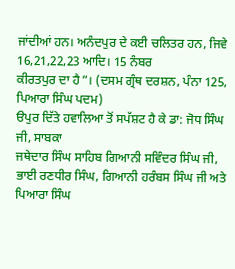ਜਾਂਦੀਆਂ ਹਨ। ਅਨੰਦਪੁਰ ਦੇ ਕਈ ਚਲਿਤਰ ਹਨ, ਜਿਵੇ 16,21,22,23 ਆਦਿ। 15 ਨੰਬਰ
ਕੀਰਤਪੁਰ ਦਾ ਹੈ”। (ਦਸਮ ਗ੍ਰੰਥ ਦਰਸ਼ਨ, ਪੰਨਾ 125, ਪਿਆਰਾ ਸਿੰਘ ਪਦਮ)
ੳਪੁਰ ਦਿੱਤੇ ਹਵਾਲਿਆ ਤੋਂ ਸਪੱਸ਼ਟ ਹੈ ਕੇ ਡਾ: ਜੋਧ ਸਿੰਘ ਜੀ, ਸਾਬਕਾ
ਜਥੇਦਾਰ ਸਿੰਘ ਸਾਹਿਬ ਗਿਆਨੀ ਸਵਿੰਦਰ ਸਿੰਘ ਜੀ, ਭਾਈ ਰਣਧੀਰ ਸਿੰਘ, ਗਿਆਨੀ ਹਰੰਬਸ ਸਿੰਘ ਜੀ ਅਤੇ
ਪਿਆਰਾ ਸਿੰਘ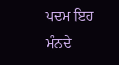ਪਦਮ ਇਹ ਮੰਨਦੇ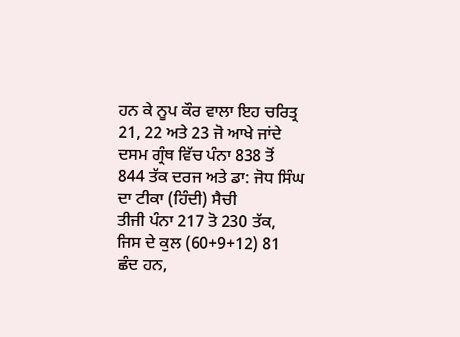ਹਨ ਕੇ ਨੂਪ ਕੌਰ ਵਾਲਾ ਇਹ ਚਰਿਤ੍ਰ 21, 22 ਅਤੇ 23 ਜੋ ਆਖੇ ਜਾਂਦੇ
ਦਸਮ ਗ੍ਰੰਥ ਵਿੱਚ ਪੰਨਾ 838 ਤੋਂ 844 ਤੱਕ ਦਰਜ ਅਤੇ ਡਾ: ਜੋਧ ਸਿੰਘ ਦਾ ਟੀਕਾ (ਹਿੰਦੀ) ਸੈਚੀ
ਤੀਜੀ ਪੰਨਾ 217 ਤੋ 230 ਤੱਕ, ਜਿਸ ਦੇ ਕੁਲ (60+9+12) 81 ਛੰਦ ਹਨ,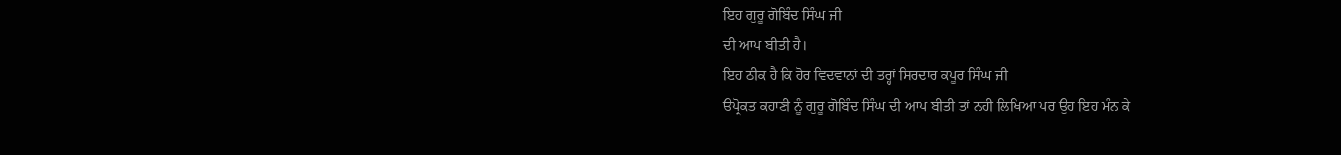ਇਹ ਗੁਰੂ ਗੋਬਿੰਦ ਸਿੰਘ ਜੀ
ਦੀ ਆਪ ਬੀਤੀ ਹੈ।
ਇਹ ਠੀਕ ਹੈ ਕਿ ਹੋਰ ਵਿਦਵਾਨਾਂ ਦੀ ਤਰ੍ਹਾਂ ਸਿਰਦਾਰ ਕਪੂਰ ਸਿੰਘ ਜੀ
ੳਪ੍ਰੋਕਤ ਕਹਾਣੀ ਨੂੰ ਗੁਰੂ ਗੋਬਿੰਦ ਸਿੰਘ ਦੀ ਆਪ ਬੀਤੀ ਤਾਂ ਨਹੀ ਲਿਖਿਆ ਪਰ ਉਹ ਇਹ ਮੰਨ ਕੇ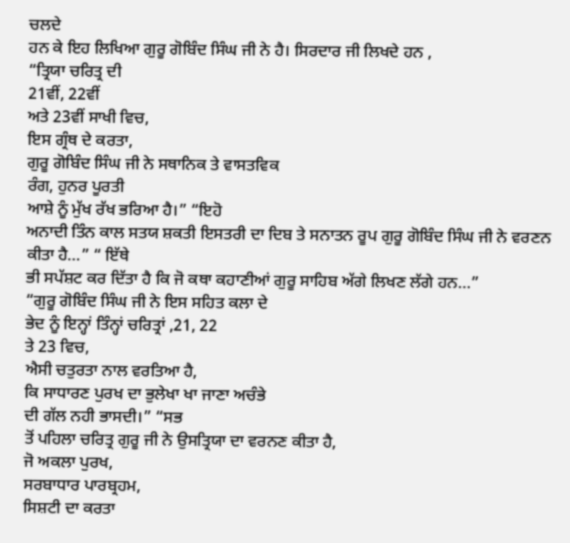ਚਲਦੇ
ਹਨ ਕੇ ਇਹ ਲਿਖਿਆ ਗੁਰੂ ਗੋਬਿੰਦ ਸਿੰਘ ਜੀ ਨੇ ਹੈ। ਸਿਰਦਾਰ ਜੀ ਲਿਖਦੇ ਹਨ ,
“ਤ੍ਰਿਯਾ ਚਰਿਤ੍ਰ ਦੀ
21ਵੀਂ, 22ਵੀਂ
ਅਤੇ 23ਵੀਂ ਸਾਖੀ ਵਿਚ,
ਇਸ ਗ੍ਰੰਥ ਦੇ ਕਰਤਾ,
ਗੁਰੂ ਗੋਬਿੰਦ ਸਿੰਘ ਜੀ ਨੇ ਸਥਾਨਿਕ ਤੇ ਵਾਸਤਵਿਕ
ਰੰਗ, ਹੁਨਰ ਪੂਰਤੀ
ਆਸ਼ੇ ਨੂੰ ਮੁੱਖ ਰੱਖ ਭਰਿਆ ਹੈ।” “ਇਹੋ
ਅਨਾਦੀ ਤਿੰਨ ਕਾਲ ਸਤਯ ਸ਼ਕਤੀ ਇਸਤਰੀ ਦਾ ਦਿਬ ਤੇ ਸਨਾਤਨ ਰੂਪ ਗੁਰੂ ਗੋਬਿੰਦ ਸਿੰਘ ਜੀ ਨੇ ਵਰਣਨ
ਕੀਤਾ ਹੈ…” “ ਇੱਥੇ
ਭੀ ਸਪੱਸ਼ਟ ਕਰ ਦਿੱਤਾ ਹੈ ਕਿ ਜੋ ਕਥਾ ਕਹਾਣੀਆਂ ਗੁਰੂ ਸਾਹਿਬ ਅੱਗੇ ਲਿਖਣ ਲੱਗੇ ਹਨ…”
“ਗੁਰੂ ਗੋਬਿੰਦ ਸਿੰਘ ਜੀ ਨੇ ਇਸ ਸਹਿਤ ਕਲਾ ਦੇ
ਭੇਦ ਨੂੰ ਇਨ੍ਹਾਂ ਤਿੰਨ੍ਹਾਂ ਚਰਿਤ੍ਰਾਂ ,21, 22
ਤੇ 23 ਵਿਚ,
ਐਸੀ ਚਤੁਰਤਾ ਨਾਲ ਵਰਤਿਆ ਹੈ,
ਕਿ ਸਾਧਾਰਣ ਪੁਰਖ ਦਾ ਭੁਲੇਖਾ ਖਾ ਜਾਣਾ ਅਚੰਭੇ
ਦੀ ਗੱਲ ਨਹੀ ਭਾਸਦੀ।” “ਸਭ
ਤੋਂ ਪਹਿਲਾ ਚਰਿਤ੍ਰ ਗੁਰੂ ਜੀ ਨੇ ਉਸਤ੍ਰਿਯਾ ਦਾ ਵਰਨਣ ਕੀਤਾ ਹੈ,
ਜੋ ਅਕਲਾ ਪੁਰਖ,
ਸਰਬਾਧਾਰ ਪਾਰਬ੍ਰਹਮ,
ਸਿਸ਼ਟੀ ਦਾ ਕਰਤਾ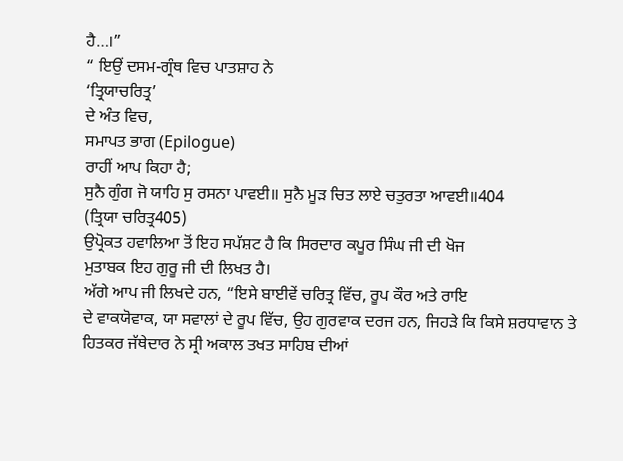ਹੈ…।”
“ ਇਉਂ ਦਸਮ-ਗ੍ਰੰਥ ਵਿਚ ਪਾਤਸ਼ਾਹ ਨੇ
‘ਤ੍ਰਿਯਾਚਰਿਤ੍ਰ’
ਦੇ ਅੰਤ ਵਿਚ,
ਸਮਾਪਤ ਭਾਗ (Epilogue)
ਰਾਹੀਂ ਆਪ ਕਿਹਾ ਹੈ;
ਸੁਨੈ ਗੁੰਗ ਜੋ ਯਾਹਿ ਸੁ ਰਸਨਾ ਪਾਵਈ॥ ਸੁਨੈ ਮੂੜ ਚਿਤ ਲਾਏ ਚਤੁਰਤਾ ਆਵਈ॥404
(ਤ੍ਰਿਯਾ ਚਰਿਤ੍ਰ405)
ਉਪ੍ਰੋਕਤ ਹਵਾਲਿਆ ਤੋਂ ਇਹ ਸਪੱਸ਼ਟ ਹੈ ਕਿ ਸਿਰਦਾਰ ਕਪੂਰ ਸਿੰਘ ਜੀ ਦੀ ਖੋਜ
ਮੁਤਾਬਕ ਇਹ ਗੁਰੂ ਜੀ ਦੀ ਲਿਖਤ ਹੈ।
ਅੱਗੇ ਆਪ ਜੀ ਲਿਖਦੇ ਹਨ, “ਇਸੇ ਬਾਈਵੇਂ ਚਰਿਤ੍ਰ ਵਿੱਚ, ਰੂਪ ਕੌਰ ਅਤੇ ਰਾਇ
ਦੇ ਵਾਕਯੋਵਾਕ, ਯਾ ਸਵਾਲਾਂ ਦੇ ਰੂਪ ਵਿੱਚ, ਉਹ ਗੁਰਵਾਕ ਦਰਜ ਹਨ, ਜਿਹੜੇ ਕਿ ਕਿਸੇ ਸ਼ਰਧਾਵਾਨ ਤੇ
ਹਿਤਕਰ ਜੱਥੇਦਾਰ ਨੇ ਸ੍ਰੀ ਅਕਾਲ ਤਖਤ ਸਾਹਿਬ ਦੀਆਂ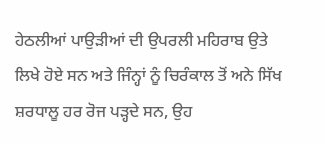ਹੇਠਲੀਆਂ ਪਾਉੜੀਆਂ ਦੀ ਉਪਰਲੀ ਮਹਿਰਾਬ ਉਤੇ
ਲਿਖੇ ਹੋਏ ਸਨ ਅਤੇ ਜਿੰਨ੍ਹਾਂ ਨੂੰ ਚਿਰੰਕਾਲ ਤੋਂ ਅਨੇ ਸਿੱਖ ਸ਼ਰਧਾਲੂ ਹਰ ਰੋਜ ਪੜ੍ਹਦੇ ਸਨ, ਉਹ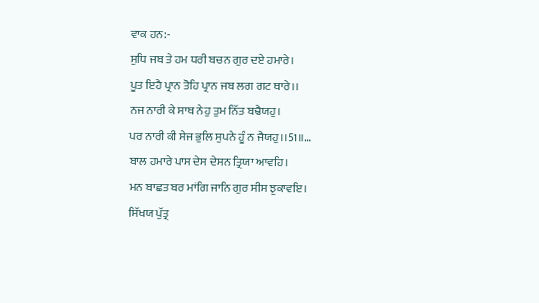ਵਾਕ ਹਨ:-
ਸੁਧਿ ਜਬ ਤੇ ਹਮ ਧਰੀ ਬਚਨ ਗੁਰ ਦਏ ਹਮਾਰੇ।
ਪੂਤ ਇਹੈ ਪ੍ਰਾਨ ਤੋਹਿ ਪ੍ਰਾਨ ਜਬ ਲਗ ਗਟ ਥਾਰੇ।।
ਨਜ ਨਾਰੀ ਕੇ ਸਾਥ ਨੇਹੁ ਤੁਮ ਨਿੱਤ ਬਢੈਯਹੁ।
ਪਰ ਨਾਰੀ ਕੀ ਸੇਜ ਭੁਲਿ ਸੁਪਨੇ ਹੂੰ ਨ ਜੈਯਹੁ।।51॥…
ਬਾਲ ਹਮਾਰੇ ਪਾਸ ਦੇਸ ਦੇਸਨ ਤ੍ਰਿਯਾ ਆਵਹਿ।
ਮਨ ਬਾਛਤ ਬਰ ਮਾਂਗਿ ਜਾਨਿ ਗੁਰ ਸੀਸ ਝੁਕਾਵਇ।
ਸਿੱਖਯ ਪੁੱਤ੍ਰ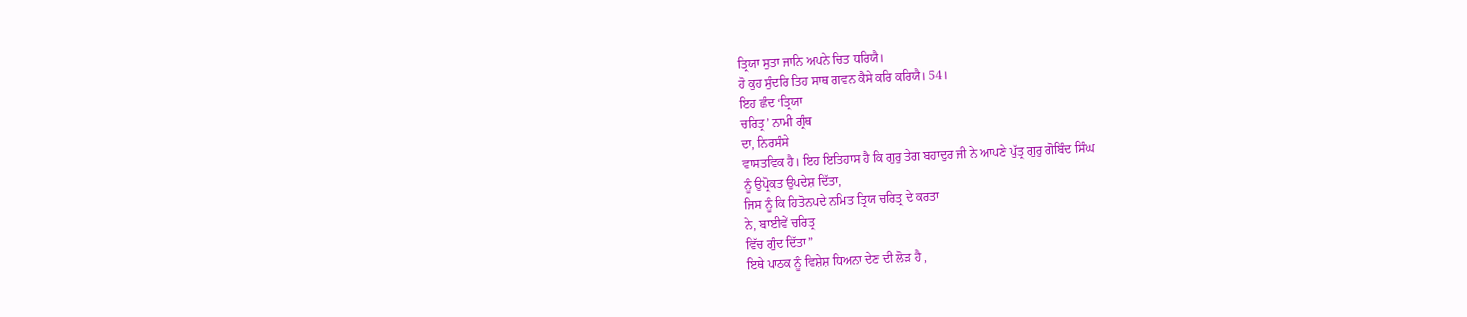ਤ੍ਰਿਯਾ ਸੁਤਾ ਜਾਨਿ ਅਪਨੇ ਚਿਤ ਧਰਿਯੈ।
ਹੋ ਕੁਹ ਸੁੰਦਰਿ ਤਿਹ ਸਾਥ ਗਵਨ ਕੈਸੇ ਕਰਿ ਕਰਿਯੈ। 54।
ਇਹ ਛੰਦ ‘ਤ੍ਰਿਯਾ
ਚਰਿਤ੍ਰ’ ਨਾਮੀ ਗ੍ਰੰਥ
ਦਾ, ਨਿਰਸੰਸੇ
ਵਾਸਤਵਿਕ ਹੈ। ਇਹ ਇਤਿਹਾਸ ਹੈ ਕਿ ਗੁਰੁ ਤੇਗ ਬਹਾਦੁਰ ਜੀ ਨੇ ਆਪਣੇ ਪੁੱਤ੍ਰ ਗੁਰੁ ਗੋਬਿੰਦ ਸਿੰਘ
ਨੂੰ ਉਪ੍ਰੋਕਤ ਉਪਦੇਸ਼ ਦਿੱਤਾ,
ਜਿਸ ਨੂੰ ਕਿ ਹਿਤੋਨਪਦੇ ਨਮਿਤ ਤ੍ਰਿਯ ਚਰਿਤ੍ਰ ਦੇ ਕਰਤਾ
ਨੇ, ਬਾਈਵੇਂ ਚਰਿਤ੍ਰ
ਵਿੱਚ ਗੁੰਦ ਦਿੱਤਾ”
ਇਥੇ ਪਾਠਕ ਨੂੰ ਵਿਸ਼ੇਸ਼ ਧਿਅਨਾ ਦੇਣ ਦੀ ਲੋੜ ਹੈ ,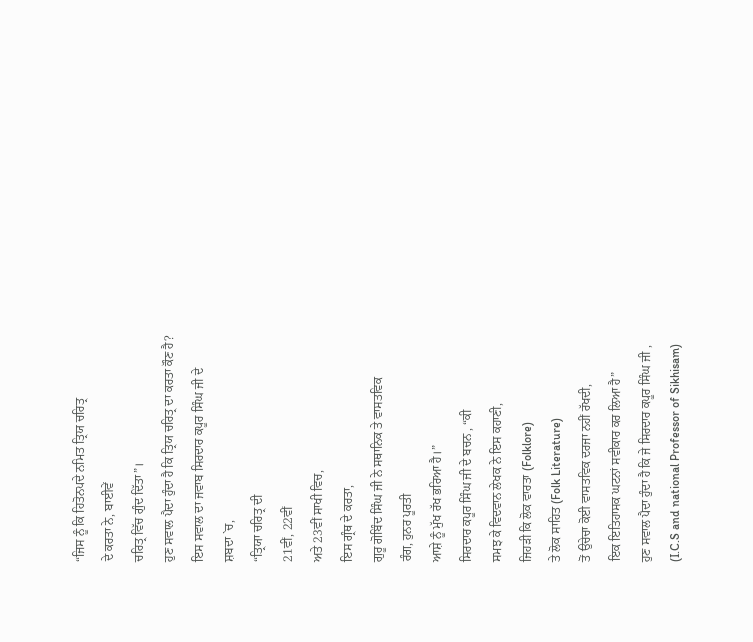“ਜਿਸ ਨੂੰ ਕਿ ਹਿਤੋਨਪਦੇ ਨਮਿਤ ਤ੍ਰਿਯ ਚਰਿਤ੍ਰ
ਦੇ ਕਰਤਾ ਨੇ, ਬਾਈਵੇਂ
ਚਰਿਤ੍ਰ ਵਿੱਚ ਗੁੰਦ ਦਿੱਤਾ”।
ਹੁਣ ਸਵਾਲ ਪੈਦਾ ਹੁੰਦਾ ਹੈ ਕਿ ਤ੍ਰਿਯ ਚਰਿਤ੍ਰ ਦਾ ਕਰਤਾ ਕੌਣ ਹੈ?
ਇਸ ਸਵਾਲ ਦਾ ਜਵਾਬ ਸਿਰਦਾਰ ਕਪੂਰ ਸਿੰਘ ਜੀ ਦੇ
ਸ਼ਬਦਾ `ਚ,
“ਤ੍ਰਿਯਾ ਚਰਿਤ੍ਰ ਦੀ
21ਵੀਂ, 22ਵੀਂ
ਅਤੇ 23ਵੀਂ ਸਾਖੀ ਵਿਚ,
ਇਸ ਗ੍ਰੰਥ ਦੇ ਕਰਤਾ,
ਗੁਰੂ ਗੋਬਿੰਦ ਸਿੰਘ ਜੀ ਨੇ ਸਥਾਨਿਕ ਤੇ ਵਾਸਤਵਿਕ
ਰੰਗ, ਹੁਨਰ ਪੂਰਤੀ
ਆਸ਼ੇ ਨੂੰ ਮੁੱਖ ਰੱਖ ਭਰਿਆ ਹੈ।”
ਸਿਰਦਾਰ ਕਪੂਰ ਸਿੰਘ ਜੀ ਦੇ ਬਚਨ , “ਕੀ
ਸਮਝ ਕੇ ਵਿਦਵਾਨ ਲੇਖਕ ਨੇ ਇਸ ਕਹਾਣੀ,
ਜਿਹੜੀ ਕਿ ਲੋਕ ਵਾਰਤਾ (Folklore)
ਤੇ ਲੋਕ ਸਾਹਿਤ (Folk Literature)
ਤੋਂ ਉਚੇਚਾ ਕੋਈ ਵਾਸਤਵਿਕ ਦਰਜਾ ਨਹੀਂ ਰੱਖਦੀ,
ਇਕ ਇਤਿਹਾਸਕ ਘਟਨਾਂ ਸਵੀਕਾਰ ਕਰ ਲਿਆ ਹੈ”
ਹੁਣ ਸਵਾਲ ਪੈਦਾ ਹੁੰਦਾ ਹੈ ਕਿ ਜੇ ਸਿਰਦਾਰ ਕਪੂਰ ਸਿੰਘ ਜੀ ,
(I.C.S and national Professor of Sikhisam)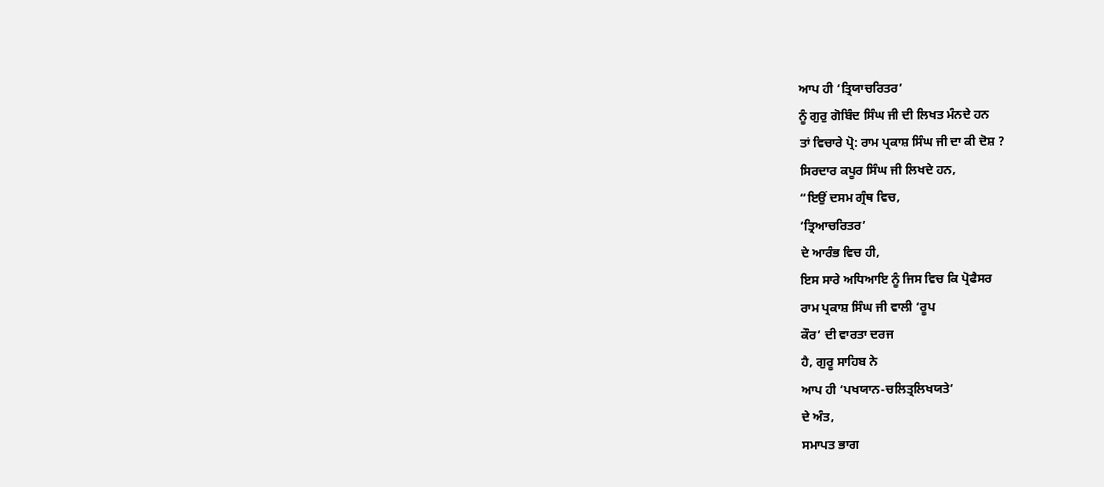ਆਪ ਹੀ ‘ਤ੍ਰਿਯਾਚਰਿਤਰ’
ਨੂੰ ਗੁਰੁ ਗੋਬਿੰਦ ਸਿੰਘ ਜੀ ਦੀ ਲਿਖਤ ਮੰਨਦੇ ਹਨ
ਤਾਂ ਵਿਚਾਰੇ ਪ੍ਰੋ: ਰਾਮ ਪ੍ਰਕਾਸ਼ ਸਿੰਘ ਜੀ ਦਾ ਕੀ ਦੋਸ਼ ?
ਸਿਰਦਾਰ ਕਪੂਰ ਸਿੰਘ ਜੀ ਲਿਖਦੇ ਹਨ,
“ਇਉਂ ਦਸਮ ਗ੍ਰੰਥ ਵਿਚ,
‘ਤ੍ਰਿਆਚਰਿਤਰ’
ਦੇ ਆਰੰਭ ਵਿਚ ਹੀ,
ਇਸ ਸਾਰੇ ਅਧਿਆਇ ਨੂੰ ਜਿਸ ਵਿਚ ਕਿ ਪ੍ਰੋਫੈਸਰ
ਰਾਮ ਪ੍ਰਕਾਸ਼ ਸਿੰਘ ਜੀ ਵਾਲੀ ‘ਰੂਪ
ਕੌਰ’ ਦੀ ਵਾਰਤਾ ਦਰਜ
ਹੈ, ਗੁਰੂ ਸਾਹਿਬ ਨੇ
ਆਪ ਹੀ ‘ਪਖਯਾਨ-ਚਲਿਤ੍ਰਲਿਖਯਤੇ’
ਦੇ ਅੰਤ,
ਸਮਾਪਤ ਭਾਗ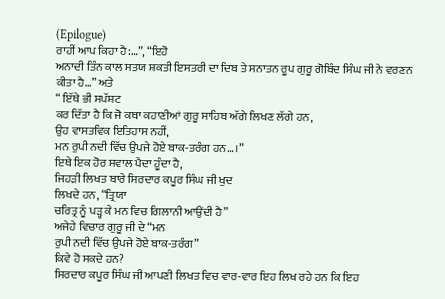(Epilogue)
ਰਾਹੀਂ ਆਪ ਕਿਹਾ ਹੈ:…”, “ਇਹੋ
ਅਨਾਦੀ ਤਿੰਨ ਕਾਲ ਸਤਯ ਸ਼ਕਤੀ ਇਸਤਰੀ ਦਾ ਦਿਬ ਤੇ ਸਨਾਤਨ ਰੂਪ ਗੁਰੂ ਗੋਬਿੰਦ ਸਿੰਘ ਜੀ ਨੇ ਵਰਣਨ
ਕੀਤਾ ਹੈ…” ਅਤੇ
“ ਇੱਥੇ ਭੀ ਸਪੱਸ਼ਟ
ਕਰ ਦਿੱਤਾ ਹੈ ਕਿ ਜੋ ਕਥਾ ਕਹਾਣੀਆਂ ਗੁਰੂ ਸਾਹਿਬ ਅੱਗੇ ਲਿਖਣ ਲੱਗੇ ਹਨ,
ਉਹ ਵਾਸਤਵਿਕ ਇਤਿਹਾਸ ਨਹੀਂ,
ਮਨ ਰੁਪੀ ਨਦੀ ਵਿੱਚ ਉਪਜੇ ਹੋਏ ਬਾਕ-ਤਰੰਗ ਹਨ…।”
ਇਥੇ ਇਕ ਹੋਰ ਸਵਾਲ ਪੈਦਾ ਹੂੰਦਾ ਹੈ,
ਜਿਹੜੀ ਲਿਖਤ ਬਾਰੇ ਸਿਰਦਾਰ ਕਪੂਰ ਸਿੰਘ ਜੀ ਖੁਦ
ਲਿਖਦੇ ਹਨ, “ਤ੍ਰਿਯਾ
ਚਰਿਤ੍ਰ ਨੂੰ ਪੜ੍ਹ ਕੇ ਮਨ ਵਿਚ ਗਿਲਾਨੀ ਆਉਂਦੀ ਹੈ”
ਅਜੇਹੇ ਵਿਚਾਰ ਗੁਰੂ ਜੀ ਦੇ “ਮਨ
ਰੁਪੀ ਨਦੀ ਵਿੱਚ ਉਪਜੇ ਹੋਏ ਬਾਕ-ਤਰੰਗ”
ਕਿਵੇ ਹੋ ਸਕਦੇ ਹਨ?
ਸਿਰਦਾਰ ਕਪੂਰ ਸਿੰਘ ਜੀ ਆਪਣੀ ਲਿਖਤ ਵਿਚ ਵਾਰ-ਵਾਰ ਇਹ ਲਿਖ ਰਹੇ ਹਨ ਕਿ ਇਹ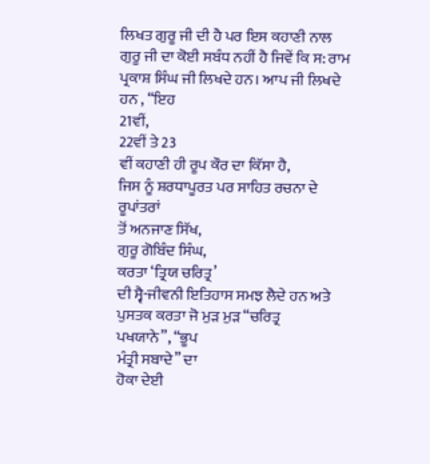ਲਿਖਤ ਗੁਰੂ ਜੀ ਦੀ ਹੈ ਪਰ ਇਸ ਕਹਾਣੀ ਨਾਲ ਗੁਰੂ ਜੀ ਦਾ ਕੋਈ ਸਬੰਧ ਨਹੀਂ ਹੈ ਜਿਵੇਂ ਕਿ ਸ: ਰਾਮ
ਪ੍ਰਕਾਸ਼ ਸਿੰਘ ਜੀ ਲਿਖਦੇ ਹਨ। ਆਪ ਜੀ ਲਿਖਦੇ ਹਨ , “ਇਹ
21ਵੀਂ,
22ਵੀਂ ਤੇ 23
ਵੀਂ ਕਹਾਣੀ ਹੀ ਰੂਪ ਕੌਰ ਦਾ ਕਿੱਸਾ ਹੈ,
ਜਿਸ ਨੂੰ ਸ਼ਰਧਾਪੂਰਤ ਪਰ ਸਾਹਿਤ ਰਚਨਾ ਦੇ ਰੂਪਾਂਤਰਾਂ
ਤੋਂ ਅਨਜਾਣ ਸਿੱਖ,
ਗੁਰੂ ਗੋਬਿੰਦ ਸਿੰਘ,
ਕਰਤਾ ‘ਤ੍ਰਿਯ ਚਰਿਤ੍ਰ’
ਦੀ ਸ੍ਵੈ-ਜੀਵਨੀ ਇਤਿਹਾਸ ਸਮਝ ਲੈਦੇ ਹਨ ਅਤੇ
ਪੁਸਤਕ ਕਰਤਾ ਜੋ ਮੁੜ ਮੁੜ “ਚਰਿਤ੍ਰ
ਪਖਯਾਨੇ”, “ਭੂਪ
ਮੰਤ੍ਰੀ ਸਬਾਦੇ” ਦਾ
ਹੋਕਾ ਦੇਈ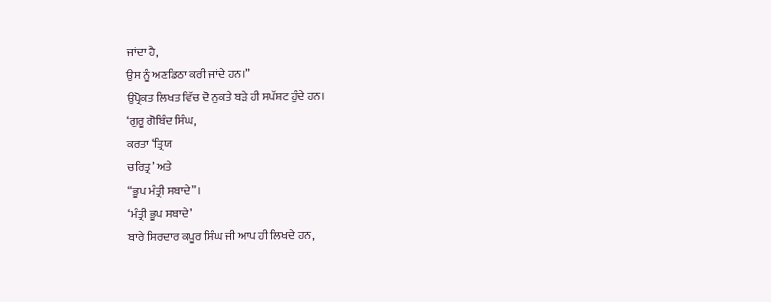ਜਾਂਦਾ ਹੈ,
ਉਸ ਨੂੰ ਅਣਡਿਠਾ ਕਰੀ ਜਾਂਦੇ ਹਨ।”
ਉਪ੍ਰੋਕਤ ਲਿਖਤ ਵਿੱਚ ਦੋ ਨੁਕਤੇ ਬੜੇ ਹੀ ਸਪੱਸ਼ਟ ਹੁੰਦੇ ਹਨ।
‘ਗੁਰੂ ਗੋਬਿੰਦ ਸਿੰਘ,
ਕਰਤਾ ‘ਤ੍ਰਿਯ
ਚਰਿਤ੍ਰ’ ਅਤੇ
“ਭੂਪ ਮੰਤ੍ਰੀ ਸਬਾਦੇ”।
‘ਮੰਤ੍ਰੀ ਭੂਪ ਸਬਾਦੇ’
ਬਾਰੇ ਸਿਰਦਾਰ ਕਪੂਰ ਸਿੰਘ ਜੀ ਆਪ ਹੀ ਲਿਖਦੇ ਹਨ,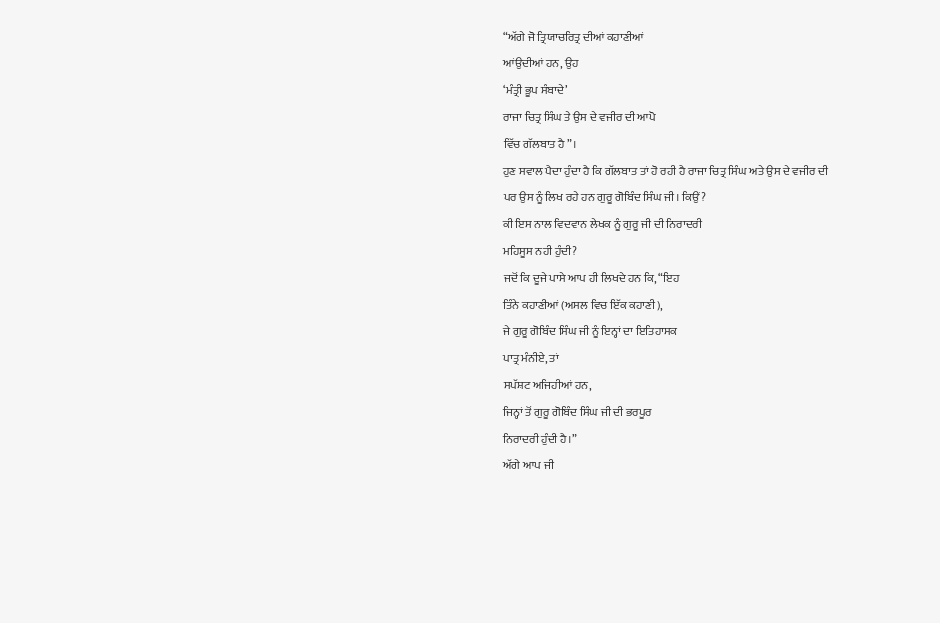“ਅੱਗੇ ਜੋ ਤ੍ਰਿਯਾਚਰਿਤ੍ਰ ਦੀਆਂ ਕਹਾਣੀਆਂ
ਆਂਉਦੀਆਂ ਹਨ, ਉਹ
‘ਮੰਤ੍ਰੀ ਭੂਪ ਸੰਬਾਦੇ’
ਰਾਜਾ ਚਿਤ੍ਰ ਸਿੰਘ ਤੇ ਉਸ ਦੇ ਵਜੀਰ ਦੀ ਆਪੋ
ਵਿੱਚ ਗੱਲਬਾਤ ਹੈ”।
ਹੁਣ ਸਵਾਲ ਪੈਦਾ ਹੁੰਦਾ ਹੈ ਕਿ ਗੱਲਬਾਤ ਤਾਂ ਹੋ ਰਹੀ ਹੈ ਰਾਜਾ ਚਿਤ੍ਰ ਸਿੰਘ ਅਤੇ ਉਸ ਦੇ ਵਜੀਰ ਦੀ
ਪਰ ਉਸ ਨੂੰ ਲਿਖ ਰਹੇ ਹਨ ਗੁਰੂ ਗੋਬਿੰਦ ਸਿੰਘ ਜੀ। ਕਿਉਂ?
ਕੀ ਇਸ ਨਾਲ ਵਿਦਵਾਨ ਲੇਖਕ ਨੂੰ ਗੁਰੂ ਜੀ ਦੀ ਨਿਰਾਦਰੀ
ਮਹਿਸੂਸ ਨਹੀ ਹੁੰਦੀ?
ਜਦੋਂ ਕਿ ਦੂਜੇ ਪਾਸੇ ਆਪ ਹੀ ਲਿਖਦੇ ਹਨ ਕਿ, “ਇਹ
ਤਿੰਨੇ ਕਹਾਣੀਆਂ (ਅਸਲ ਵਿਚ ਇੱਕ ਕਹਾਣੀ),
ਜੇ ਗੁਰੂ ਗੋਬਿੰਦ ਸਿੰਘ ਜੀ ਨੂੰ ਇਨ੍ਹਾਂ ਦਾ ਇਤਿਹਾਸਕ
ਪਾਤ੍ਰ ਮੰਨੀਏ, ਤਾਂ
ਸਪੱਸ਼ਟ ਅਜਿਹੀਆਂ ਹਨ,
ਜਿਨ੍ਹਾਂ ਤੋਂ ਗੁਰੂ ਗੋਬਿੰਦ ਸਿੰਘ ਜੀ ਦੀ ਭਰਪੂਰ
ਨਿਰਾਦਰੀ ਹੁੰਦੀ ਹੈ।”
ਅੱਗੇ ਆਪ ਜੀ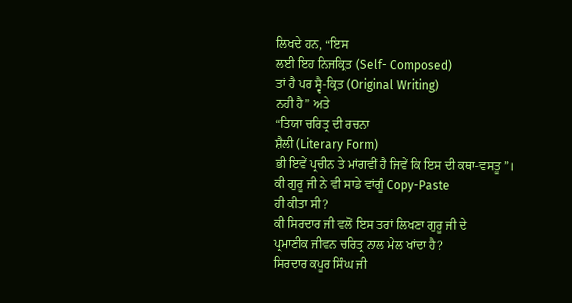ਲਿਖਦੇ ਹਨ, “ਇਸ
ਲਈ ਇਹ ਨਿਜਕ੍ਰਿਤ (Self- Composed)
ਤਾਂ ਹੈ ਪਰ ਸ੍ਵੈ-ਕ੍ਰਿਤ (Original Writing)
ਨਹੀ ਹੈ” ਅਤੇ
“ਤਿਯਾ ਚਰਿਤ੍ਰ ਦੀ ਰਚਨਾ
ਸ਼ੈਲੀ (Literary Form)
ਭੀ ਇਵੇਂ ਪ੍ਰਚੀਨ ਤੇ ਮਾਂਗਵੀਂ ਹੈ ਜਿਵੇਂ ਕਿ ਇਸ ਦੀ ਕਥਾ-ਵਸਤੂ”।
ਕੀ ਗੁਰੂ ਜੀ ਨੇ ਵੀ ਸਾਡੇ ਵਾਂਗੂੰ Copy-Paste
ਹੀ ਕੀਤਾ ਸੀ?
ਕੀ ਸਿਰਦਾਰ ਜੀ ਵਲੋਂ ਇਸ ਤਰਾਂ ਲਿਖਣਾ ਗੁਰੂ ਜੀ ਦੇ
ਪ੍ਰਮਾਣੀਕ ਜੀਵਨ ਚਰਿਤ੍ਰ ਨਾਲ ਮੇਲ ਖਾਂਦਾ ਹੈ?
ਸਿਰਦਾਰ ਕਪੂਰ ਸਿੰਘ ਜੀ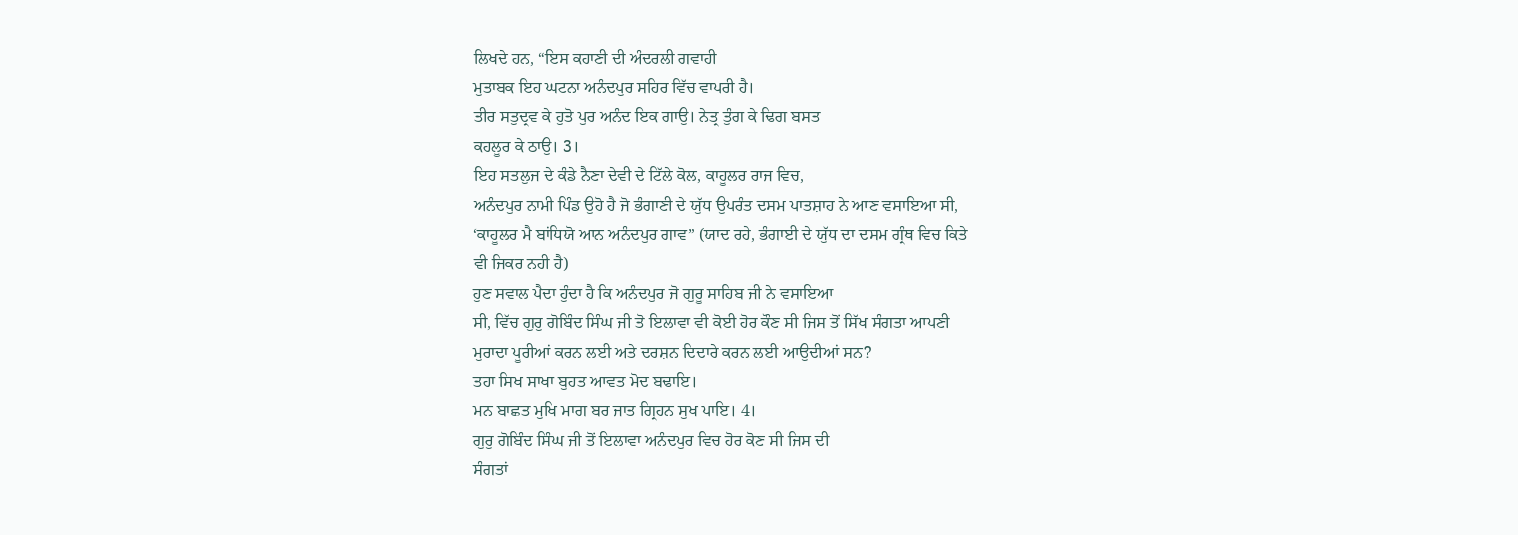ਲਿਖਦੇ ਹਨ, “ਇਸ ਕਹਾਣੀ ਦੀ ਅੰਦਰਲੀ ਗਵਾਹੀ
ਮੁਤਾਬਕ ਇਹ ਘਟਨਾ ਅਨੰਦਪੁਰ ਸਹਿਰ ਵਿੱਚ ਵਾਪਰੀ ਹੈ।
ਤੀਰ ਸਤੁਦ੍ਰਵ ਕੇ ਹੁਤੋ ਪੁਰ ਅਨੰਦ ਇਕ ਗਾਉ। ਨੇਤ੍ਰ ਤੁੰਗ ਕੇ ਢਿਗ ਬਸਤ
ਕਹਲੂਰ ਕੇ ਠਾਉ। 3।
ਇਹ ਸਤਲੁਜ ਦੇ ਕੰਡੇ ਨੈਣਾ ਦੇਵੀ ਦੇ ਟਿੱਲੇ ਕੋਲ, ਕਾਹੂਲਰ ਰਾਜ ਵਿਚ,
ਅਨੰਦਪੁਰ ਨਾਮੀ ਪਿੰਡ ਉਹੋ ਹੈ ਜੋ ਭੰਗਾਣੀ ਦੇ ਯੁੱਧ ਉਪਰੰਤ ਦਸਮ ਪਾਤਸ਼ਾਹ ਨੇ ਆਣ ਵਸਾਇਆ ਸੀ,
‘ਕਾਹੂਲਰ ਮੈ ਬਾਂਧਿਯੋ ਆਨ ਅਨੰਦਪੁਰ ਗਾਵ” (ਯਾਦ ਰਹੇ, ਭੰਗਾਈ ਦੇ ਯੁੱਧ ਦਾ ਦਸਮ ਗ੍ਰੰਥ ਵਿਚ ਕਿਤੇ
ਵੀ ਜਿਕਰ ਨਹੀ ਹੈ)
ਹੁਣ ਸਵਾਲ ਪੈਦਾ ਹੁੰਦਾ ਹੈ ਕਿ ਅਨੰਦਪੁਰ ਜੋ ਗੁਰੂ ਸਾਹਿਬ ਜੀ ਨੇ ਵਸਾਇਆ
ਸੀ, ਵਿੱਚ ਗੁਰੁ ਗੋਬਿੰਦ ਸਿੰਘ ਜੀ ਤੋ ਇਲਾਵਾ ਵੀ ਕੋਈ ਹੋਰ ਕੌਣ ਸੀ ਜਿਸ ਤੋਂ ਸਿੱਖ ਸੰਗਤਾ ਆਪਣੀ
ਮੁਰਾਦਾ ਪੂਰੀਆਂ ਕਰਨ ਲਈ ਅਤੇ ਦਰਸ਼ਨ ਦਿਦਾਰੇ ਕਰਨ ਲਈ ਆਉਦੀਆਂ ਸਨ?
ਤਹਾ ਸਿਖ ਸਾਖਾ ਬੁਹਤ ਆਵਤ ਮੋਦ ਬਢਾਇ।
ਮਨ ਬਾਛਤ ਮੁਖਿ ਮਾਗ ਬਰ ਜਾਤ ਗ੍ਰਿਹਨ ਸੁਖ ਪਾਇ। 4।
ਗੁਰੁ ਗੋਬਿੰਦ ਸਿੰਘ ਜੀ ਤੋਂ ਇਲਾਵਾ ਅਨੰਦਪੁਰ ਵਿਚ ਹੋਰ ਕੋਣ ਸੀ ਜਿਸ ਦੀ
ਸੰਗਤਾਂ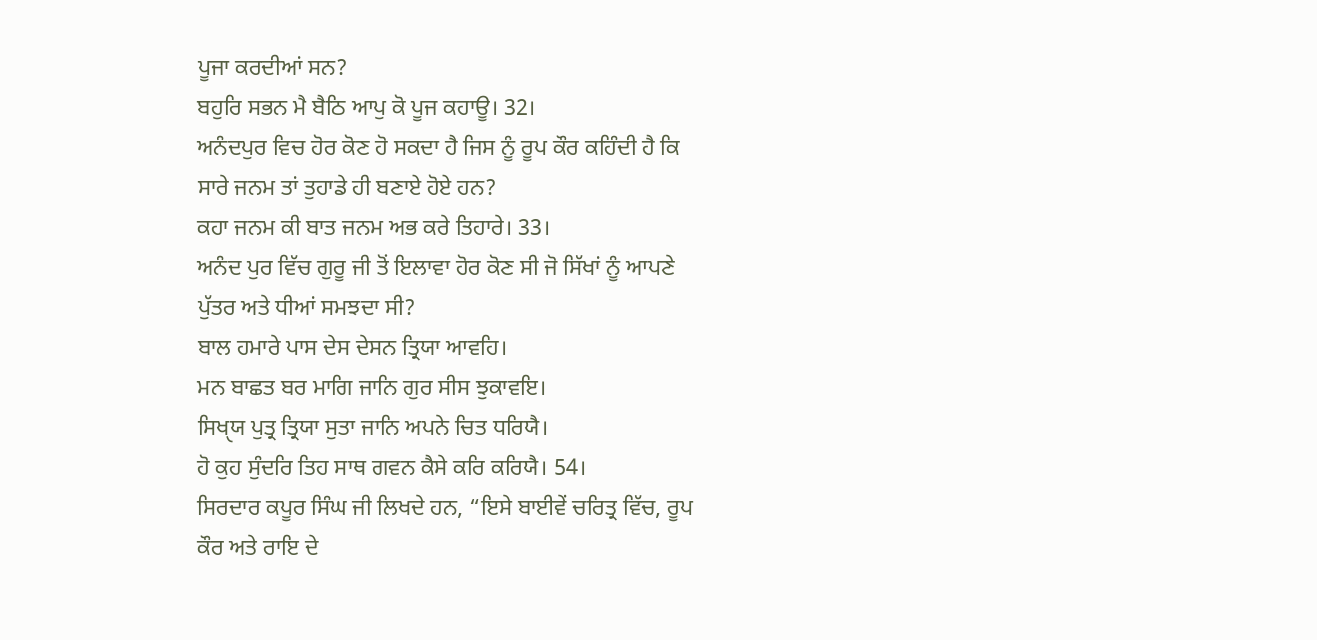ਪੂਜਾ ਕਰਦੀਆਂ ਸਨ?
ਬਹੁਰਿ ਸਭਨ ਮੈ ਬੈਠਿ ਆਪੁ ਕੋ ਪੂਜ ਕਹਾਊ। 32।
ਅਨੰਦਪੁਰ ਵਿਚ ਹੋਰ ਕੋਣ ਹੋ ਸਕਦਾ ਹੈ ਜਿਸ ਨੂੰ ਰੂਪ ਕੌਰ ਕਹਿੰਦੀ ਹੈ ਕਿ
ਸਾਰੇ ਜਨਮ ਤਾਂ ਤੁਹਾਡੇ ਹੀ ਬਣਾਏ ਹੋਏ ਹਨ?
ਕਹਾ ਜਨਮ ਕੀ ਬਾਤ ਜਨਮ ਅਭ ਕਰੇ ਤਿਹਾਰੇ। 33।
ਅਨੰਦ ਪੁਰ ਵਿੱਚ ਗੁਰੂ ਜੀ ਤੋਂ ਇਲਾਵਾ ਹੋਰ ਕੋਣ ਸੀ ਜੋ ਸਿੱਖਾਂ ਨੂੰ ਆਪਣੇ
ਪੁੱਤਰ ਅਤੇ ਧੀਆਂ ਸਮਝਦਾ ਸੀ?
ਬਾਲ ਹਮਾਰੇ ਪਾਸ ਦੇਸ ਦੇਸਨ ਤ੍ਰਿਯਾ ਆਵਹਿ।
ਮਨ ਬਾਛਤ ਬਰ ਮਾਗਿ ਜਾਨਿ ਗੁਰ ਸੀਸ ਝੁਕਾਵਇ।
ਸਿਖੑਯ ਪੁਤ੍ਰ ਤ੍ਰਿਯਾ ਸੁਤਾ ਜਾਨਿ ਅਪਨੇ ਚਿਤ ਧਰਿਯੈ।
ਹੋ ਕੁਹ ਸੁੰਦਰਿ ਤਿਹ ਸਾਥ ਗਵਨ ਕੈਸੇ ਕਰਿ ਕਰਿਯੈ। 54।
ਸਿਰਦਾਰ ਕਪੂਰ ਸਿੰਘ ਜੀ ਲਿਖਦੇ ਹਨ, “ਇਸੇ ਬਾਈਵੇਂ ਚਰਿਤ੍ਰ ਵਿੱਚ, ਰੂਪ
ਕੌਰ ਅਤੇ ਰਾਇ ਦੇ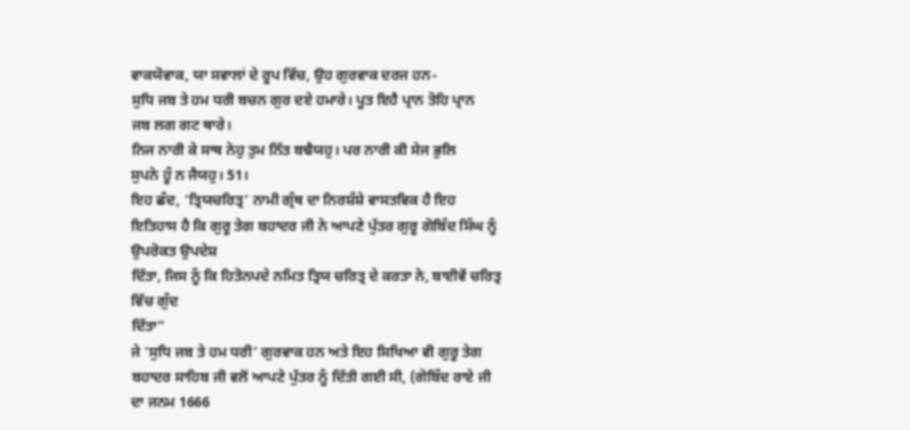ਵਾਕਯੋਵਾਕ, ਯਾ ਸਵਾਲਾਂ ਦੇ ਰੂਪ ਵਿੱਚ, ਉਹ ਗੁਰਵਾਕ ਦਰਜ ਹਨ-
ਸੁਧਿ ਜਬ ਤੇ ਹਮ ਧਰੀ ਬਚਨ ਗੁਰ ਦਏ ਹਮਾਰੇ। ਪੂਤ ਇਹੈ ਪ੍ਰਾਨ ਤੋਹਿ ਪ੍ਰਾਨ
ਜਬ ਲਗ ਗਟ ਥਾਰੇ।
ਨਿਜ ਨਾਰੀ ਕੇ ਸਾਥ ਨੇਹੁ ਤੁਮ ਨਿੱਤ ਬਢੈਯਹੁ। ਪਰ ਨਾਰੀ ਕੀ ਸੇਜ ਭੁਲਿ
ਸੁਪਨੇ ਹੂੰ ਨ ਜੈਯਹੁ। 51।
ਇਹ ਛੰਦ, ‘ਤ੍ਰਿਯਚਰਿਤ੍ਰ’ ਨਾਮੀ ਗ੍ਰੰਥ ਦਾ ਨਿਰਸ਼ੰਸ਼ੇ ਵਾਸਤਵਿਕ ਹੈ ਇਹ
ਇਤਿਹਾਸ ਹੈ ਕਿ ਗੁਰੂ ਤੇਗ ਬਹਾਦਰ ਜੀ ਨੇ ਆਪਣੇ ਪੁੱਤਰ ਗੁਰੂ ਗੋਬਿੰਦ ਸਿੰਘ ਨੂੰ ਉਪਰੋਕਤ ਉਪਦੇਸ਼
ਦਿੱਤਾ, ਜਿਸ ਨੂੰ ਕਿ ਹਿਤੋਨਪਦੇ ਨਮਿਤ ਤ੍ਰਿਯ ਚਰਿਤ੍ਰ ਦੇ ਕਰਤਾ ਨੇ, ਬਾਈਵੇਂ ਚਰਿਤ੍ਰ ਵਿੱਚ ਗੁੰਦ
ਦਿੱਤਾ”
ਜੇ ‘ਸੁਧਿ ਜਬ ਤੇ ਹਮ ਧਰੀ’ ਗੁਰਵਾਕ ਹਨ ਅਤੇ ਇਹ ਸਿਖਿਆ ਵੀ ਗੁਰੂ ਤੇਗ
ਬਹਾਦਰ ਸਾਹਿਬ ਜੀ ਵਲੋਂ ਆਪਣੇ ਪੁੱਤਰ ਨੂੰ ਦਿੱਤੀ ਗਈ ਸੀ, (ਗੋਬਿੰਦ ਰਾਏ ਜੀ ਦਾ ਜਨਮ 1666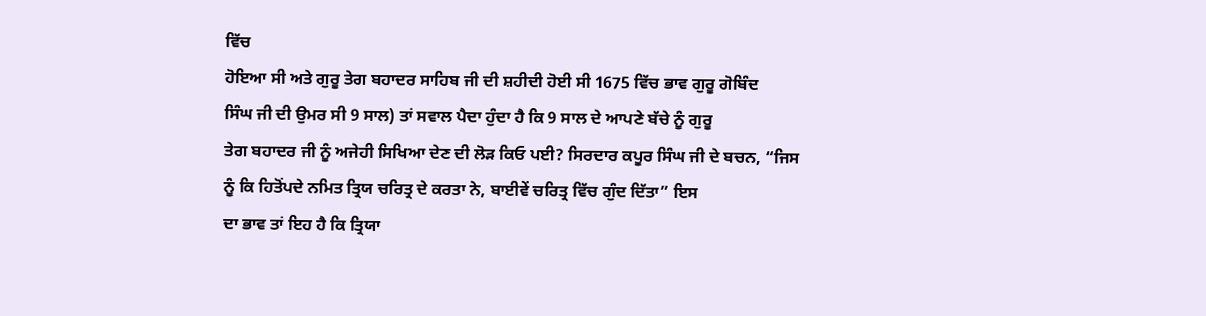ਵਿੱਚ
ਹੋਇਆ ਸੀ ਅਤੇ ਗੁਰੂ ਤੇਗ ਬਹਾਦਰ ਸਾਹਿਬ ਜੀ ਦੀ ਸ਼ਹੀਦੀ ਹੋਈ ਸੀ 1675 ਵਿੱਚ ਭਾਵ ਗੁਰੂ ਗੋਬਿੰਦ
ਸਿੰਘ ਜੀ ਦੀ ਉਮਰ ਸੀ 9 ਸਾਲ) ਤਾਂ ਸਵਾਲ ਪੈਦਾ ਹੁੰਦਾ ਹੈ ਕਿ 9 ਸਾਲ ਦੇ ਆਪਣੇ ਬੱਚੇ ਨੂੰ ਗੁਰੂ
ਤੇਗ ਬਹਾਦਰ ਜੀ ਨੂੰ ਅਜੇਹੀ ਸਿਖਿਆ ਦੇਣ ਦੀ ਲੋੜ ਕਿਓ ਪਈ? ਸਿਰਦਾਰ ਕਪੂਰ ਸਿੰਘ ਜੀ ਦੇ ਬਚਨ, “ਜਿਸ
ਨੂੰ ਕਿ ਹਿਤੋਂਪਦੇ ਨਮਿਤ ਤ੍ਰਿਯ ਚਰਿਤ੍ਰ ਦੇ ਕਰਤਾ ਨੇ, ਬਾਈਵੇਂ ਚਰਿਤ੍ਰ ਵਿੱਚ ਗੁੰਦ ਦਿੱਤਾ” ਇਸ
ਦਾ ਭਾਵ ਤਾਂ ਇਹ ਹੈ ਕਿ ਤ੍ਰਿਯਾ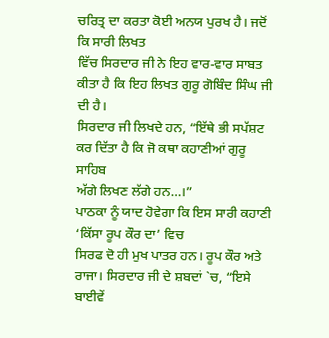ਚਰਿਤ੍ਰ ਦਾ ਕਰਤਾ ਕੋਈ ਅਨਯ ਪੁਰਖ ਹੈ। ਜਦੋਂ ਕਿ ਸਾਰੀ ਲਿਖਤ
ਵਿੱਚ ਸਿਰਦਾਰ ਜੀ ਨੇ ਇਹ ਵਾਰ-ਵਾਰ ਸਾਬਤ ਕੀਤਾ ਹੈ ਕਿ ਇਹ ਲਿਖਤ ਗੁਰੂ ਗੋਬਿੰਦ ਸਿੰਘ ਜੀ ਦੀ ਹੈ।
ਸਿਰਦਾਰ ਜੀ ਲਿਖਦੇ ਹਨ, “ਇੱਥੇ ਭੀ ਸਪੱਸ਼ਟ ਕਰ ਦਿੱਤਾ ਹੈ ਕਿ ਜੋ ਕਥਾ ਕਹਾਣੀਆਂ ਗੁਰੂ ਸਾਹਿਬ
ਅੱਗੇ ਲਿਖਣ ਲੱਗੇ ਹਨ…।”
ਪਾਠਕਾ ਨੂੰ ਯਾਦ ਹੋਵੇਗਾ ਕਿ ਇਸ ਸਾਰੀ ਕਹਾਣੀ ‘ਕਿੱਸਾ ਰੂਪ ਕੌਰ ਦਾ’ ਵਿਚ
ਸਿਰਫ ਦੋ ਹੀ ਮੁਖ ਪਾਤਰ ਹਨ। ਰੂਪ ਕੌਰ ਅਤੇ ਰਾਜਾ। ਸਿਰਦਾਰ ਜੀ ਦੇ ਸ਼ਬਦਾਂ `ਚ, “ਇਸੇ ਬਾਈਵੇਂ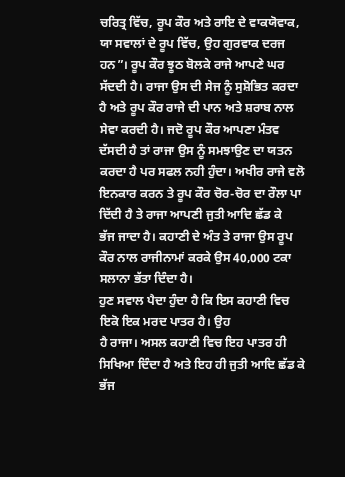ਚਰਿਤ੍ਰ ਵਿੱਚ, ਰੂਪ ਕੌਰ ਅਤੇ ਰਾਇ ਦੇ ਵਾਕਯੋਵਾਕ, ਯਾ ਸਵਾਲਾਂ ਦੇ ਰੂਪ ਵਿੱਚ, ਉਹ ਗੁਰਵਾਕ ਦਰਜ
ਹਨ”। ਰੂਪ ਕੌਰ ਝੂਠ ਬੋਲਕੇ ਰਾਜੇ ਆਪਣੇ ਘਰ ਸੱਦਦੀ ਹੈ। ਰਾਜਾ ਉਸ ਦੀ ਸੇਜ ਨੂੰ ਸੁਸ਼ੋਭਿਤ ਕਰਦਾ
ਹੈ ਅਤੇ ਰੂਪ ਕੌਰ ਰਾਜੇ ਦੀ ਪਾਨ ਅਤੇ ਸ਼ਰਾਬ ਨਾਲ ਸੇਵਾ ਕਰਦੀ ਹੈ। ਜਦੋ ਰੂਪ ਕੌਰ ਆਪਣਾ ਮੰਤਵ
ਦੱਸਦੀ ਹੈ ਤਾਂ ਰਾਜਾ ਉਸ ਨੂੰ ਸਮਝਾਉਣ ਦਾ ਯਤਨ ਕਰਦਾ ਹੈ ਪਰ ਸਫਲ ਨਹੀ ਹੁੰਦਾ। ਅਖੀਰ ਰਾਜੇ ਵਲੋ
ਇਨਕਾਰ ਕਰਨ ਤੇ ਰੂਪ ਕੌਰ ਚੋਰ-ਚੋਰ ਦਾ ਰੌਲਾ ਪਾ ਦਿੱਦੀ ਹੈ ਤੇ ਰਾਜਾ ਆਪਣੀ ਜੁਤੀ ਆਦਿ ਛੱਡ ਕੇ
ਭੱਜ ਜਾਦਾ ਹੈ। ਕਹਾਣੀ ਦੇ ਅੰਤ ਤੇ ਰਾਜਾ ਉਸ ਰੂਪ ਕੌਰ ਨਾਲ ਰਾਜੀਨਾਮਾਂ ਕਰਕੇ ਉਸ 40,000 ਟਕਾ
ਸਲਾਨਾ ਭੱਤਾ ਦਿੰਦਾ ਹੈ।
ਹੁਣ ਸਵਾਲ ਪੈਦਾ ਹੁੰਦਾ ਹੈ ਕਿ ਇਸ ਕਹਾਣੀ ਵਿਚ ਇਕੋ ਇਕ ਮਰਦ ਪਾਤਰ ਹੈ। ਉਹ
ਹੈ ਰਾਜਾ। ਅਸਲ ਕਹਾਣੀ ਵਿਚ ਇਹ ਪਾਤਰ ਹੀ ਸਿਖਿਆ ਦਿੰਦਾ ਹੈ ਅਤੇ ਇਹ ਹੀ ਜੁਤੀ ਆਦਿ ਛੱਡ ਕੇ ਭੱਜ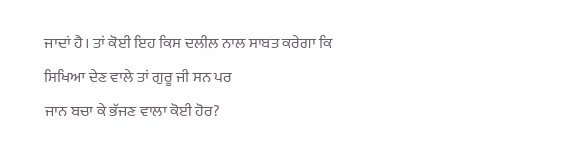ਜਾਦਾਂ ਹੈ। ਤਾਂ ਕੋਈ ਇਹ ਕਿਸ ਦਲੀਲ ਨਾਲ ਸਾਬਤ ਕਰੇਗਾ ਕਿ ਸਿਖਿਆ ਦੇਣ ਵਾਲੇ ਤਾਂ ਗੁਰੂ ਜੀ ਸਨ ਪਰ
ਜਾਨ ਬਚਾ ਕੇ ਭੱਜਣ ਵਾਲਾ ਕੋਈ ਹੋਰ?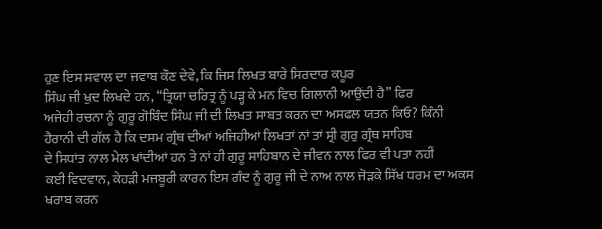ਹੁਣ ਇਸ ਸਵਾਲ ਦਾ ਜਵਾਬ ਕੌਣ ਦੇਵੇ, ਕਿ ਜਿਸ ਲਿਖਤ ਬਾਰੇ ਸਿਰਦਾਰ ਕਪੂਰ
ਸਿੰਘ ਜੀ ਖੁਦ ਲਿਖਦੇ ਹਨ, “ਤ੍ਰਿਯਾ ਚਰਿਤ੍ਰ ਨੂੰ ਪੜ੍ਹ ਕੇ ਮਨ ਵਿਚ ਗਿਲਾਨੀ ਆਉਂਦੀ ਹੈ” ਫਿਰ
ਅਜੇਹੀ ਰਚਨਾ ਨੂੰ ਗੁਰੂ ਗੋਬਿੰਦ ਸਿੰਘ ਜੀ ਦੀ ਲਿਖਤ ਸਾਬਤ ਕਰਨ ਦਾ ਅਸਫਲ ਯਤਨ ਕਿਓ? ਕਿੰਨੀ
ਹੈਰਾਨੀ ਦੀ ਗੱਲ ਹੈ ਕਿ ਦਸਮ ਗ੍ਰੰਥ ਦੀਆਂ ਅਜਿਹੀਆਂ ਲਿਖਤਾਂ ਨਾਂ ਤਾਂ ਸ੍ਰੀ ਗੁਰੁ ਗ੍ਰੰਥ ਸਾਹਿਬ
ਦੇ ਸਿਧਾਂਤ ਨਾਲ ਮੇਲ ਖਾਂਦੀਆਂ ਹਨ ਤੇ ਨਾਂ ਹੀ ਗੁਰੂ ਸਾਹਿਬਾਨ ਦੇ ਜੀਵਨ ਨਾਲ ਫਿਰ ਵੀ ਪਤਾ ਨਹੀਂ
ਕਈ ਵਿਦਵਾਨ, ਕੇਹੜੀ ਮਜਬੂਰੀ ਕਾਰਨ ਇਸ ਗੰਦ ਨੂੰ ਗੁਰੂ ਜੀ ਦੇ ਨਾਅ ਨਾਲ ਜੋੜਕੇ ਸਿੱਖ ਧਰਮ ਦਾ ਅਕਸ
ਖਰਾਬ ਕਰਨ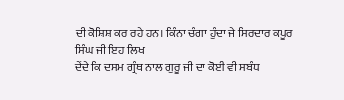ਦੀ ਕੋਸ਼ਿਸ਼ ਕਰ ਰਹੇ ਹਨ। ਕਿੰਨਾ ਚੰਗਾ ਹੁੰਦਾ ਜੇ ਸਿਰਦਾਰ ਕਪੂਰ ਸਿੰਘ ਜੀ ਇਹ ਲਿਖ
ਦੇਂਦੇ ਕਿ ਦਸਮ ਗ੍ਰੰਥ ਨਾਲ ਗੁਰੂ ਜੀ ਦਾ ਕੋਈ ਵੀ ਸਬੰਧ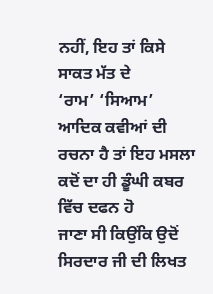ਨਹੀਂ, ਇਹ ਤਾਂ ਕਿਸੇ ਸਾਕਤ ਮੱਤ ਦੇ
‘ਰਾਮ’ ‘ਸਿਆਮ’ ਆਦਿਕ ਕਵੀਆਂ ਦੀ ਰਚਨਾ ਹੈ ਤਾਂ ਇਹ ਮਸਲਾ ਕਦੋਂ ਦਾ ਹੀ ਡੂੰਘੀ ਕਬਰ ਵਿੱਚ ਦਫਨ ਹੋ
ਜਾਣਾ ਸੀ ਕਿਉਂਕਿ ਉਦੋਂ ਸਿਰਦਾਰ ਜੀ ਦੀ ਲਿਖਤ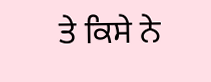ਤੇ ਕਿਸੇ ਨੇ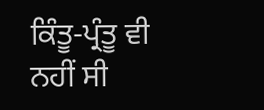ਕਿੰਤੂ-ਪ੍ਰੰਤੂ ਵੀ ਨਹੀਂ ਸੀ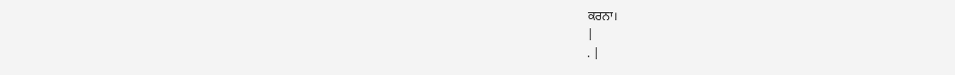ਕਰਨਾ।
|
. |